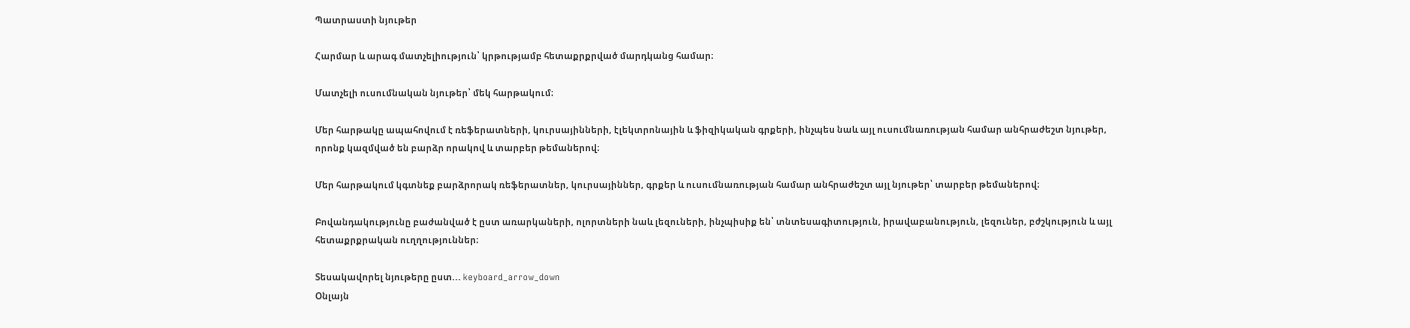Պատրաստի նյութեր

Հարմար և արագ մատչելիություն՝ կրթությամբ հետաքրքրված մարդկանց համար։

Մատչելի ուսումնական նյութեր՝ մեկ հարթակում։

Մեր հարթակը ապահովում է ռեֆերատների, կուրսայինների, էլեկտրոնային և ֆիզիկական գրքերի, ինչպես նաև այլ ուսումնառության համար անհրաժեշտ նյութեր, որոնք կազմված են բարձր որակով և տարբեր թեմաներով։

Մեր հարթակում կգտնեք բարձրորակ ռեֆերատներ, կուրսայիններ, գրքեր և ուսումնառության համար անհրաժեշտ այլ նյութեր՝ տարբեր թեմաներով։

Բովանդակությունը բաժանված է ըստ առարկաների, ոլորտների նաև լեզուների, ինչպիսիք են՝ տնտեսագիտություն, իրավաբանություն, լեզուներ, բժշկություն և այլ հետաքրքրական ուղղություններ։

Տեսակավորել նյութերը ըստ... keyboard_arrow_down
Օնլայն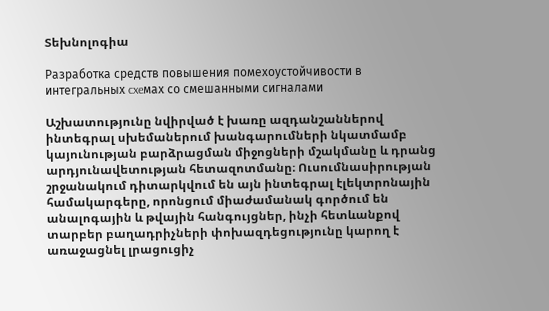Տեխնոլոգիա

Разработка средств повышения помехоустойчивости в интегральных cxeмax со смешанными сигналами

Աշխատությունը նվիրված է խառը ազդանշաններով ինտեգրալ սխեմաներում խանգարումների նկատմամբ կայունության բարձրացման միջոցների մշակմանը և դրանց արդյունավետության հետազոտմանը։ Ուսումնասիրության շրջանակում դիտարկվում են այն ինտեգրալ էլեկտրոնային համակարգերը, որոնցում միաժամանակ գործում են անալոգային և թվային հանգույցներ, ինչի հետևանքով տարբեր բաղադրիչների փոխազդեցությունը կարող է առաջացնել լրացուցիչ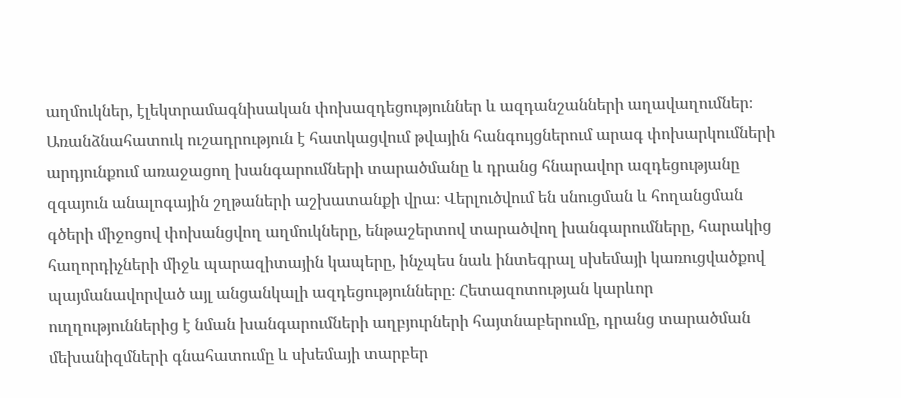աղմուկներ, էլեկտրամագնիսական փոխազդեցություններ և ազդանշանների աղավաղումներ։ Առանձնահատուկ ուշադրություն է հատկացվում թվային հանգույցներում արագ փոխարկումների արդյունքում առաջացող խանգարումների տարածմանը և դրանց հնարավոր ազդեցությանը զգայուն անալոգային շղթաների աշխատանքի վրա։ Վերլուծվում են սնուցման և հողանցման գծերի միջոցով փոխանցվող աղմուկները, ենթաշերտով տարածվող խանգարումները, հարակից հաղորդիչների միջև պարազիտային կապերը, ինչպես նաև ինտեգրալ սխեմայի կառուցվածքով պայմանավորված այլ անցանկալի ազդեցությունները։ Հետազոտության կարևոր ուղղություններից է նման խանգարումների աղբյուրների հայտնաբերումը, դրանց տարածման մեխանիզմների գնահատումը և սխեմայի տարբեր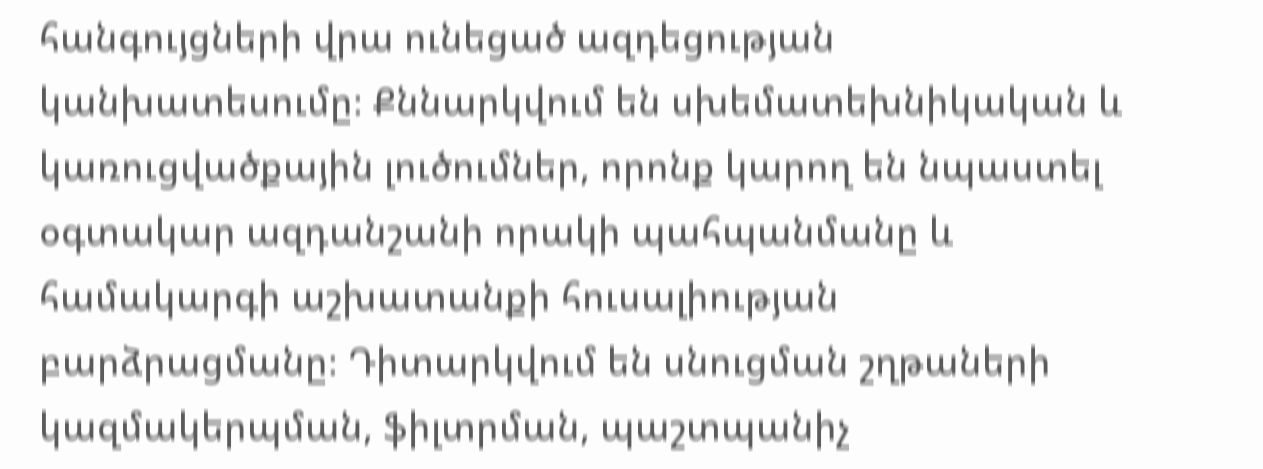հանգույցների վրա ունեցած ազդեցության կանխատեսումը։ Քննարկվում են սխեմատեխնիկական և կառուցվածքային լուծումներ, որոնք կարող են նպաստել օգտակար ազդանշանի որակի պահպանմանը և համակարգի աշխատանքի հուսալիության բարձրացմանը։ Դիտարկվում են սնուցման շղթաների կազմակերպման, ֆիլտրման, պաշտպանիչ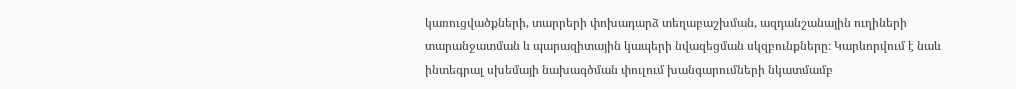կառուցվածքների, տարրերի փոխադարձ տեղաբաշխման, ազդանշանային ուղիների տարանջատման և պարազիտային կապերի նվազեցման սկզբունքները։ Կարևորվում է նաև ինտեգրալ սխեմայի նախագծման փուլում խանգարումների նկատմամբ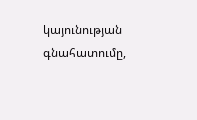կայունության գնահատումը,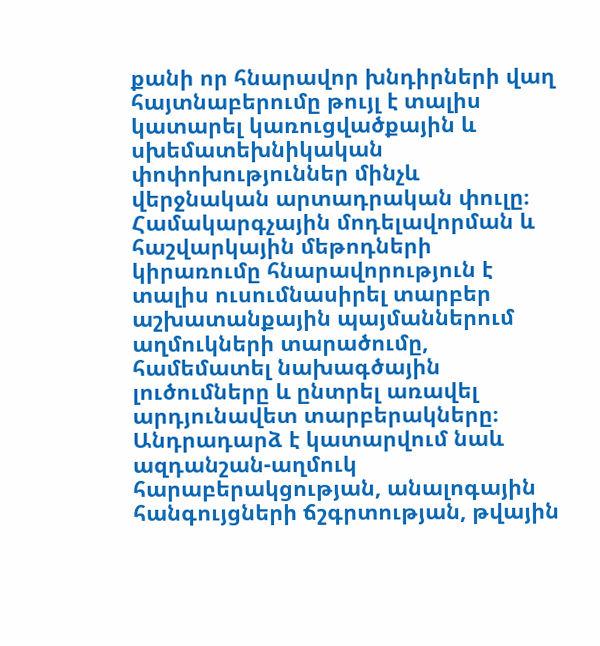քանի որ հնարավոր խնդիրների վաղ հայտնաբերումը թույլ է տալիս կատարել կառուցվածքային և սխեմատեխնիկական փոփոխություններ մինչև վերջնական արտադրական փուլը։ Համակարգչային մոդելավորման և հաշվարկային մեթոդների կիրառումը հնարավորություն է տալիս ուսումնասիրել տարբեր աշխատանքային պայմաններում աղմուկների տարածումը, համեմատել նախագծային լուծումները և ընտրել առավել արդյունավետ տարբերակները։ Անդրադարձ է կատարվում նաև ազդանշան-աղմուկ հարաբերակցության, անալոգային հանգույցների ճշգրտության, թվային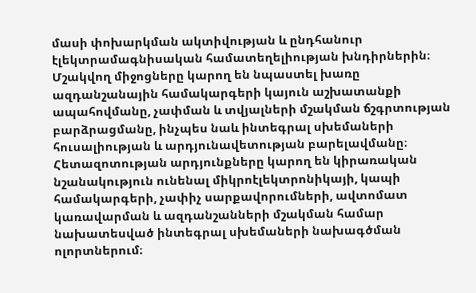մասի փոխարկման ակտիվության և ընդհանուր էլեկտրամագնիսական համատեղելիության խնդիրներին։ Մշակվող միջոցները կարող են նպաստել խառը ազդանշանային համակարգերի կայուն աշխատանքի ապահովմանը, չափման և տվյալների մշակման ճշգրտության բարձրացմանը, ինչպես նաև ինտեգրալ սխեմաների հուսալիության և արդյունավետության բարելավմանը։ Հետազոտության արդյունքները կարող են կիրառական նշանակություն ունենալ միկրոէլեկտրոնիկայի, կապի համակարգերի, չափիչ սարքավորումների, ավտոմատ կառավարման և ազդանշանների մշակման համար նախատեսված ինտեգրալ սխեմաների նախագծման ոլորտներում։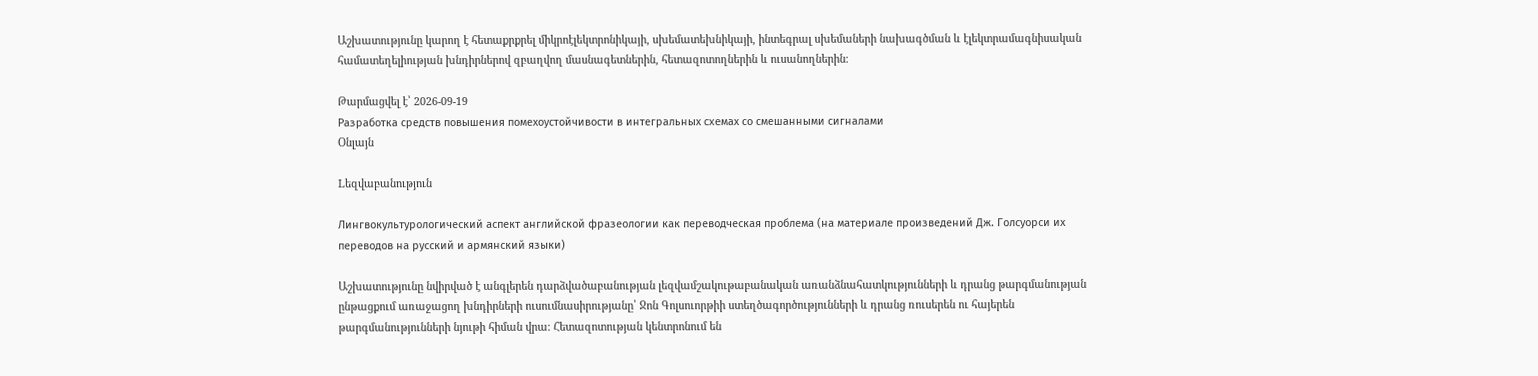Աշխատությունը կարող է հետաքրքրել միկրոէլեկտրոնիկայի, սխեմատեխնիկայի, ինտեգրալ սխեմաների նախագծման և էլեկտրամագնիսական համատեղելիության խնդիրներով զբաղվող մասնագետներին, հետազոտողներին և ուսանողներին։

Թարմացվել է՝ 2026-09-19
Разработка средств повышения помехоустойчивости в интегральных cxeмax со смешанными сигналами
Օնլայն

Lեզվաբանություն

Лингвокультурологический аспект английской фразеологии как переводческая проблема (на материале произведений Дж. Голсуорси их переводов на русский и армянский языки)

Աշխատությունը նվիրված է անգլերեն դարձվածաբանության լեզվամշակութաբանական առանձնահատկությունների և դրանց թարգմանության ընթացքում առաջացող խնդիրների ուսումնասիրությանը՝ Ջոն Գոլսուորթիի ստեղծագործությունների և դրանց ռուսերեն ու հայերեն թարգմանությունների նյութի հիման վրա։ Հետազոտության կենտրոնում են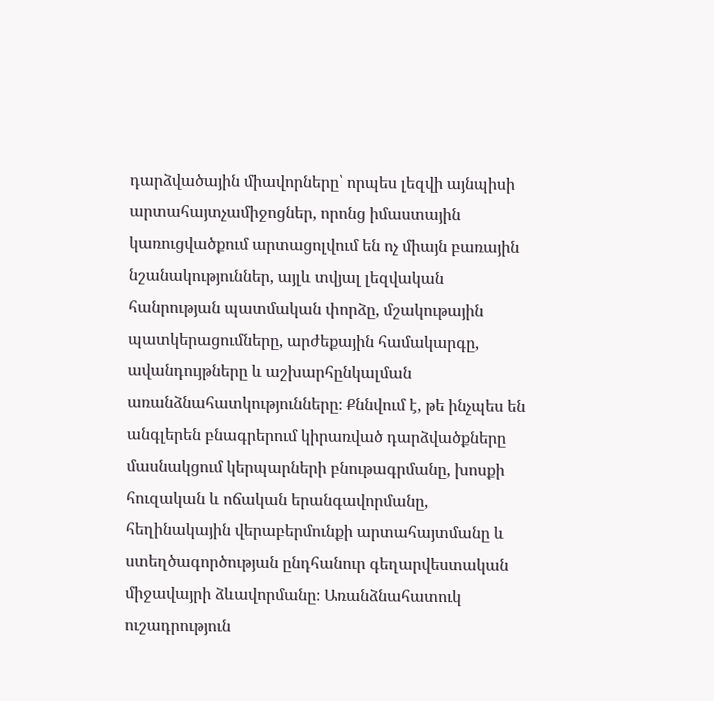դարձվածային միավորները՝ որպես լեզվի այնպիսի արտահայտչամիջոցներ, որոնց իմաստային կառուցվածքում արտացոլվում են ոչ միայն բառային նշանակություններ, այլև տվյալ լեզվական հանրության պատմական փորձը, մշակութային պատկերացումները, արժեքային համակարգը, ավանդույթները և աշխարհընկալման առանձնահատկությունները։ Քննվում է, թե ինչպես են անգլերեն բնագրերում կիրառված դարձվածքները մասնակցում կերպարների բնութագրմանը, խոսքի հուզական և ոճական երանգավորմանը, հեղինակային վերաբերմունքի արտահայտմանը և ստեղծագործության ընդհանուր գեղարվեստական միջավայրի ձևավորմանը։ Առանձնահատուկ ուշադրություն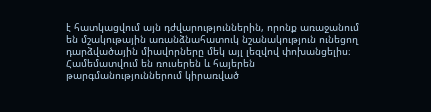է հատկացվում այն դժվարություններին, որոնք առաջանում են մշակութային առանձնահատուկ նշանակություն ունեցող դարձվածային միավորները մեկ այլ լեզվով փոխանցելիս։ Համեմատվում են ռուսերեն և հայերեն թարգմանություններում կիրառված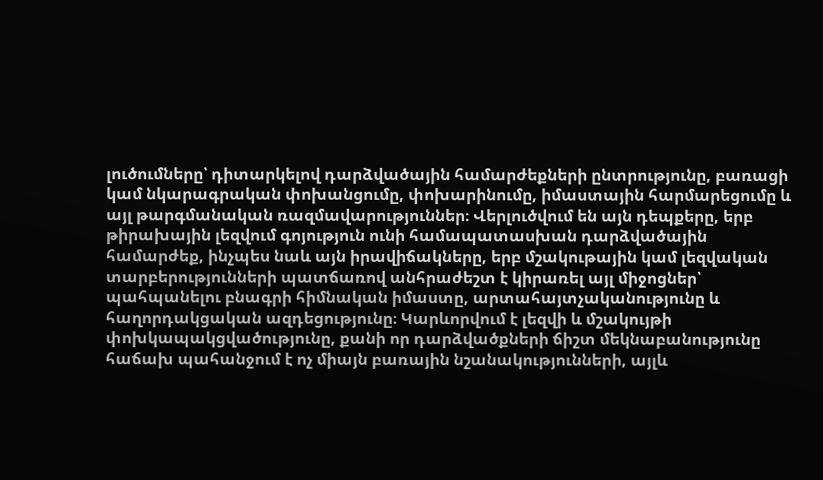լուծումները՝ դիտարկելով դարձվածային համարժեքների ընտրությունը, բառացի կամ նկարագրական փոխանցումը, փոխարինումը, իմաստային հարմարեցումը և այլ թարգմանական ռազմավարություններ։ Վերլուծվում են այն դեպքերը, երբ թիրախային լեզվում գոյություն ունի համապատասխան դարձվածային համարժեք, ինչպես նաև այն իրավիճակները, երբ մշակութային կամ լեզվական տարբերությունների պատճառով անհրաժեշտ է կիրառել այլ միջոցներ՝ պահպանելու բնագրի հիմնական իմաստը, արտահայտչականությունը և հաղորդակցական ազդեցությունը։ Կարևորվում է լեզվի և մշակույթի փոխկապակցվածությունը, քանի որ դարձվածքների ճիշտ մեկնաբանությունը հաճախ պահանջում է ոչ միայն բառային նշանակությունների, այլև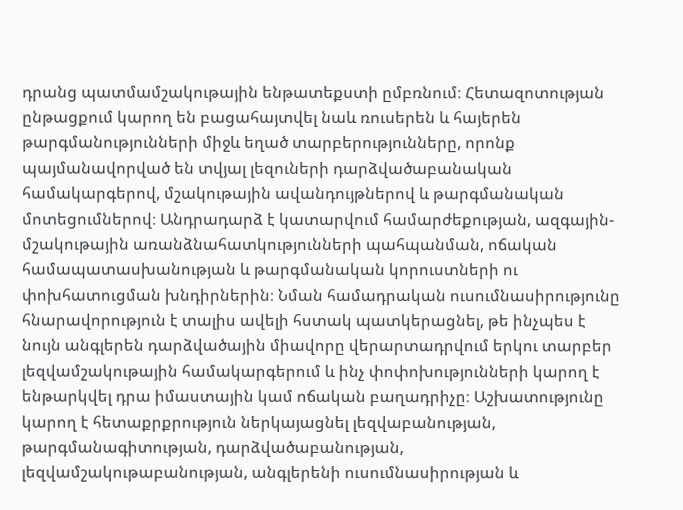դրանց պատմամշակութային ենթատեքստի ըմբռնում։ Հետազոտության ընթացքում կարող են բացահայտվել նաև ռուսերեն և հայերեն թարգմանությունների միջև եղած տարբերությունները, որոնք պայմանավորված են տվյալ լեզուների դարձվածաբանական համակարգերով, մշակութային ավանդույթներով և թարգմանական մոտեցումներով։ Անդրադարձ է կատարվում համարժեքության, ազգային-մշակութային առանձնահատկությունների պահպանման, ոճական համապատասխանության և թարգմանական կորուստների ու փոխհատուցման խնդիրներին։ Նման համադրական ուսումնասիրությունը հնարավորություն է տալիս ավելի հստակ պատկերացնել, թե ինչպես է նույն անգլերեն դարձվածային միավորը վերարտադրվում երկու տարբեր լեզվամշակութային համակարգերում և ինչ փոփոխությունների կարող է ենթարկվել դրա իմաստային կամ ոճական բաղադրիչը։ Աշխատությունը կարող է հետաքրքրություն ներկայացնել լեզվաբանության, թարգմանագիտության, դարձվածաբանության, լեզվամշակութաբանության, անգլերենի ուսումնասիրության և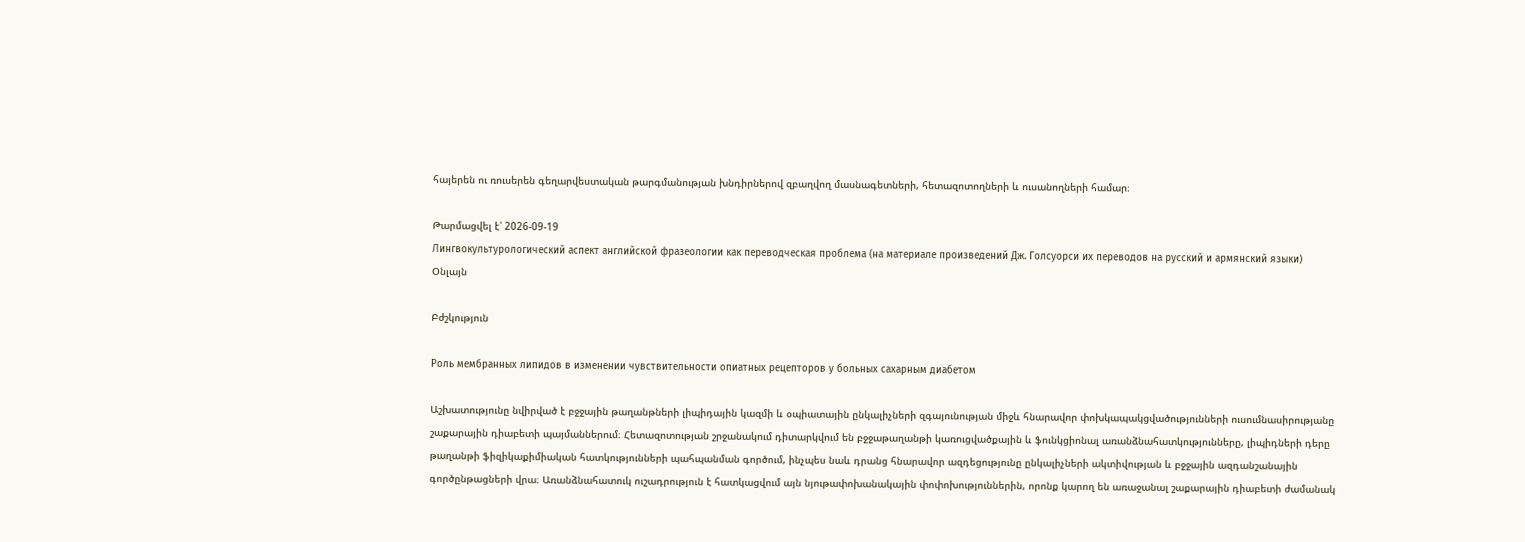հայերեն ու ռուսերեն գեղարվեստական թարգմանության խնդիրներով զբաղվող մասնագետների, հետազոտողների և ուսանողների համար։

Թարմացվել է՝ 2026-09-19
Лингвокультурологический аспект английской фразеологии как переводческая проблема (на материале произведений Дж. Голсуорси их переводов на русский и армянский языки)
Օնլայն

Բժշկություն

Роль мембранных липидов в изменении чувствительности опиатных рецепторов у больных сахарным диабетом

Աշխատությունը նվիրված է բջջային թաղանթների լիպիդային կազմի և օպիատային ընկալիչների զգայունության միջև հնարավոր փոխկապակցվածությունների ուսումնասիրությանը շաքարային դիաբետի պայմաններում։ Հետազոտության շրջանակում դիտարկվում են բջջաթաղանթի կառուցվածքային և ֆունկցիոնալ առանձնահատկությունները, լիպիդների դերը թաղանթի ֆիզիկաքիմիական հատկությունների պահպանման գործում, ինչպես նաև դրանց հնարավոր ազդեցությունը ընկալիչների ակտիվության և բջջային ազդանշանային գործընթացների վրա։ Առանձնահատուկ ուշադրություն է հատկացվում այն նյութափոխանակային փոփոխություններին, որոնք կարող են առաջանալ շաքարային դիաբետի ժամանակ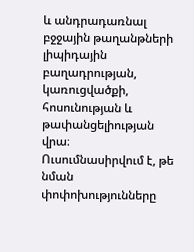և անդրադառնալ բջջային թաղանթների լիպիդային բաղադրության, կառուցվածքի, հոսունության և թափանցելիության վրա։ Ուսումնասիրվում է, թե նման փոփոխությունները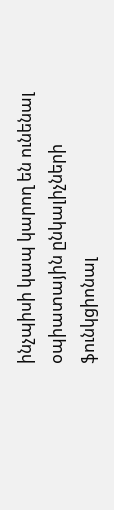ինչպիսի կապ կարող են ունենալ օպիատային ընկալիչների ֆունկցիոնալ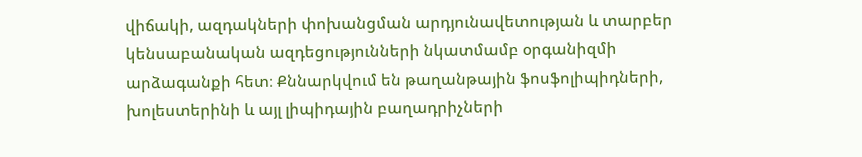վիճակի, ազդակների փոխանցման արդյունավետության և տարբեր կենսաբանական ազդեցությունների նկատմամբ օրգանիզմի արձագանքի հետ։ Քննարկվում են թաղանթային ֆոսֆոլիպիդների, խոլեստերինի և այլ լիպիդային բաղադրիչների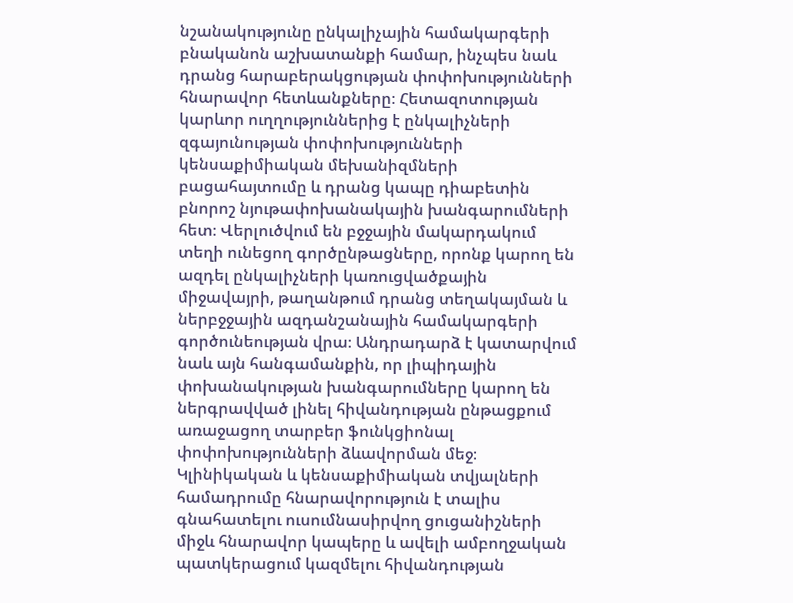նշանակությունը ընկալիչային համակարգերի բնականոն աշխատանքի համար, ինչպես նաև դրանց հարաբերակցության փոփոխությունների հնարավոր հետևանքները։ Հետազոտության կարևոր ուղղություններից է ընկալիչների զգայունության փոփոխությունների կենսաքիմիական մեխանիզմների բացահայտումը և դրանց կապը դիաբետին բնորոշ նյութափոխանակային խանգարումների հետ։ Վերլուծվում են բջջային մակարդակում տեղի ունեցող գործընթացները, որոնք կարող են ազդել ընկալիչների կառուցվածքային միջավայրի, թաղանթում դրանց տեղակայման և ներբջջային ազդանշանային համակարգերի գործունեության վրա։ Անդրադարձ է կատարվում նաև այն հանգամանքին, որ լիպիդային փոխանակության խանգարումները կարող են ներգրավված լինել հիվանդության ընթացքում առաջացող տարբեր ֆունկցիոնալ փոփոխությունների ձևավորման մեջ։ Կլինիկական և կենսաքիմիական տվյալների համադրումը հնարավորություն է տալիս գնահատելու ուսումնասիրվող ցուցանիշների միջև հնարավոր կապերը և ավելի ամբողջական պատկերացում կազմելու հիվանդության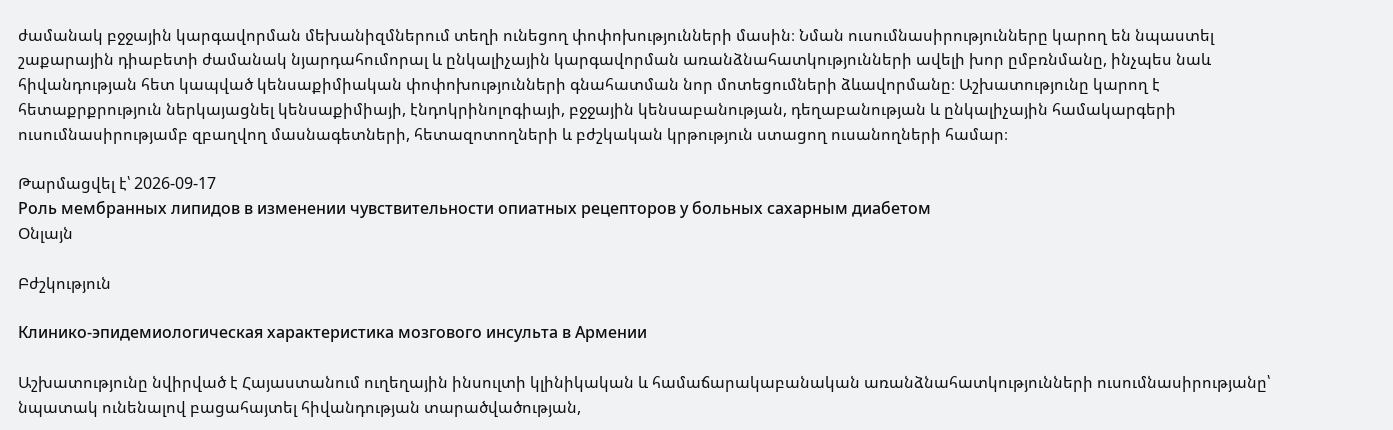ժամանակ բջջային կարգավորման մեխանիզմներում տեղի ունեցող փոփոխությունների մասին։ Նման ուսումնասիրությունները կարող են նպաստել շաքարային դիաբետի ժամանակ նյարդահումորալ և ընկալիչային կարգավորման առանձնահատկությունների ավելի խոր ըմբռնմանը, ինչպես նաև հիվանդության հետ կապված կենսաքիմիական փոփոխությունների գնահատման նոր մոտեցումների ձևավորմանը։ Աշխատությունը կարող է հետաքրքրություն ներկայացնել կենսաքիմիայի, էնդոկրինոլոգիայի, բջջային կենսաբանության, դեղաբանության և ընկալիչային համակարգերի ուսումնասիրությամբ զբաղվող մասնագետների, հետազոտողների և բժշկական կրթություն ստացող ուսանողների համար։

Թարմացվել է՝ 2026-09-17
Роль мембранных липидов в изменении чувствительности опиатных рецепторов у больных сахарным диабетом
Օնլայն

Բժշկություն

Клинико-эпидемиологическая характеристика мозгового инсульта в Армении

Աշխատությունը նվիրված է Հայաստանում ուղեղային ինսուլտի կլինիկական և համաճարակաբանական առանձնահատկությունների ուսումնասիրությանը՝ նպատակ ունենալով բացահայտել հիվանդության տարածվածության,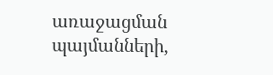առաջացման պայմանների,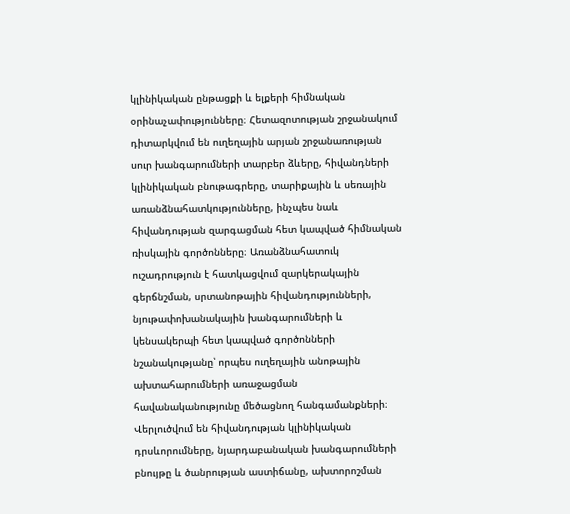կլինիկական ընթացքի և ելքերի հիմնական օրինաչափությունները։ Հետազոտության շրջանակում դիտարկվում են ուղեղային արյան շրջանառության սուր խանգարումների տարբեր ձևերը, հիվանդների կլինիկական բնութագրերը, տարիքային և սեռային առանձնահատկությունները, ինչպես նաև հիվանդության զարգացման հետ կապված հիմնական ռիսկային գործոնները։ Առանձնահատուկ ուշադրություն է հատկացվում զարկերակային գերճնշման, սրտանոթային հիվանդությունների, նյութափոխանակային խանգարումների և կենսակերպի հետ կապված գործոնների նշանակությանը՝ որպես ուղեղային անոթային ախտահարումների առաջացման հավանականությունը մեծացնող հանգամանքների։ Վերլուծվում են հիվանդության կլինիկական դրսևորումները, նյարդաբանական խանգարումների բնույթը և ծանրության աստիճանը, ախտորոշման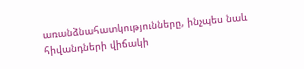առանձնահատկությունները, ինչպես նաև հիվանդների վիճակի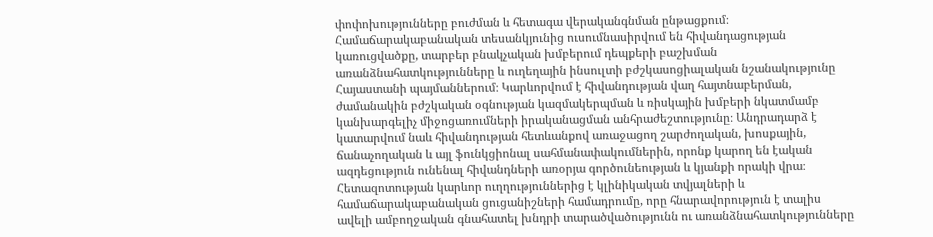փոփոխությունները բուժման և հետագա վերականգնման ընթացքում։ Համաճարակաբանական տեսանկյունից ուսումնասիրվում են հիվանդացության կառուցվածքը, տարբեր բնակչական խմբերում դեպքերի բաշխման առանձնահատկությունները և ուղեղային ինսուլտի բժշկասոցիալական նշանակությունը Հայաստանի պայմաններում։ Կարևորվում է հիվանդության վաղ հայտնաբերման, ժամանակին բժշկական օգնության կազմակերպման և ռիսկային խմբերի նկատմամբ կանխարգելիչ միջոցառումների իրականացման անհրաժեշտությունը։ Անդրադարձ է կատարվում նաև հիվանդության հետևանքով առաջացող շարժողական, խոսքային, ճանաչողական և այլ ֆունկցիոնալ սահմանափակումներին, որոնք կարող են էական ազդեցություն ունենալ հիվանդների առօրյա գործունեության և կյանքի որակի վրա։ Հետազոտության կարևոր ուղղություններից է կլինիկական տվյալների և համաճարակաբանական ցուցանիշների համադրումը, որը հնարավորություն է տալիս ավելի ամբողջական գնահատել խնդրի տարածվածությունն ու առանձնահատկությունները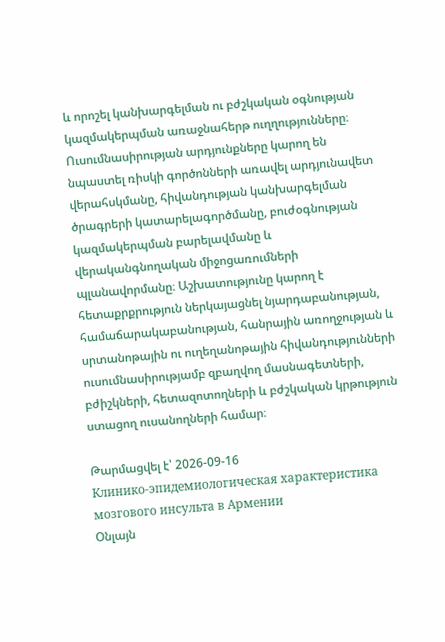և որոշել կանխարգելման ու բժշկական օգնության կազմակերպման առաջնահերթ ուղղությունները։ Ուսումնասիրության արդյունքները կարող են նպաստել ռիսկի գործոնների առավել արդյունավետ վերահսկմանը, հիվանդության կանխարգելման ծրագրերի կատարելագործմանը, բուժօգնության կազմակերպման բարելավմանը և վերականգնողական միջոցառումների պլանավորմանը։ Աշխատությունը կարող է հետաքրքրություն ներկայացնել նյարդաբանության, համաճարակաբանության, հանրային առողջության և սրտանոթային ու ուղեղանոթային հիվանդությունների ուսումնասիրությամբ զբաղվող մասնագետների, բժիշկների, հետազոտողների և բժշկական կրթություն ստացող ուսանողների համար։

Թարմացվել է՝ 2026-09-16
Клинико-эпидемиологическая характеристика мозгового инсульта в Армении
Օնլայն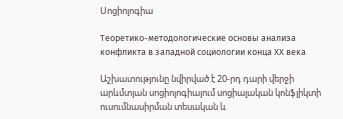Սոցիոլոգիա

Теоретико-методологические основы анализа конфликта в западной социологии конца ХХ века

Աշխատությունը նվիրված է 20-րդ դարի վերջի արևմտյան սոցիոլոգիայում սոցիալական կոնֆլիկտի ուսումնասիրման տեսական և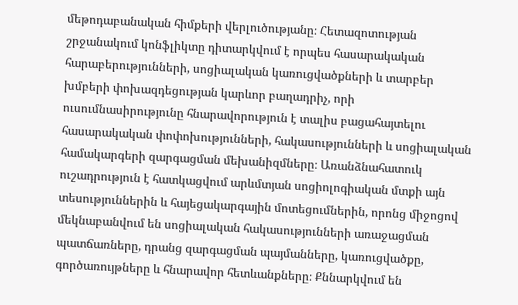մեթոդաբանական հիմքերի վերլուծությանը։ Հետազոտության շրջանակում կոնֆլիկտը դիտարկվում է որպես հասարակական հարաբերությունների, սոցիալական կառուցվածքների և տարբեր խմբերի փոխազդեցության կարևոր բաղադրիչ, որի ուսումնասիրությունը հնարավորություն է տալիս բացահայտելու հասարակական փոփոխությունների, հակասությունների և սոցիալական համակարգերի զարգացման մեխանիզմները։ Առանձնահատուկ ուշադրություն է հատկացվում արևմտյան սոցիոլոգիական մտքի այն տեսություններին և հայեցակարգային մոտեցումներին, որոնց միջոցով մեկնաբանվում են սոցիալական հակասությունների առաջացման պատճառները, դրանց զարգացման պայմանները, կառուցվածքը, գործառույթները և հնարավոր հետևանքները։ Քննարկվում են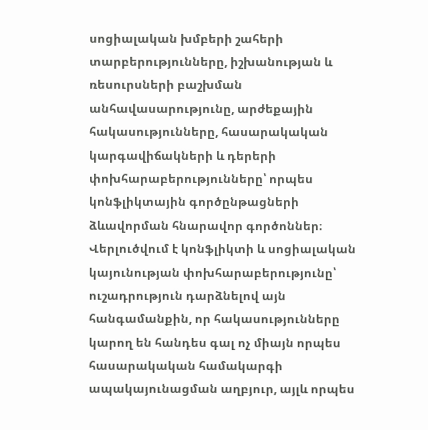սոցիալական խմբերի շահերի տարբերությունները, իշխանության և ռեսուրսների բաշխման անհավասարությունը, արժեքային հակասությունները, հասարակական կարգավիճակների և դերերի փոխհարաբերությունները՝ որպես կոնֆլիկտային գործընթացների ձևավորման հնարավոր գործոններ։ Վերլուծվում է կոնֆլիկտի և սոցիալական կայունության փոխհարաբերությունը՝ ուշադրություն դարձնելով այն հանգամանքին, որ հակասությունները կարող են հանդես գալ ոչ միայն որպես հասարակական համակարգի ապակայունացման աղբյուր, այլև որպես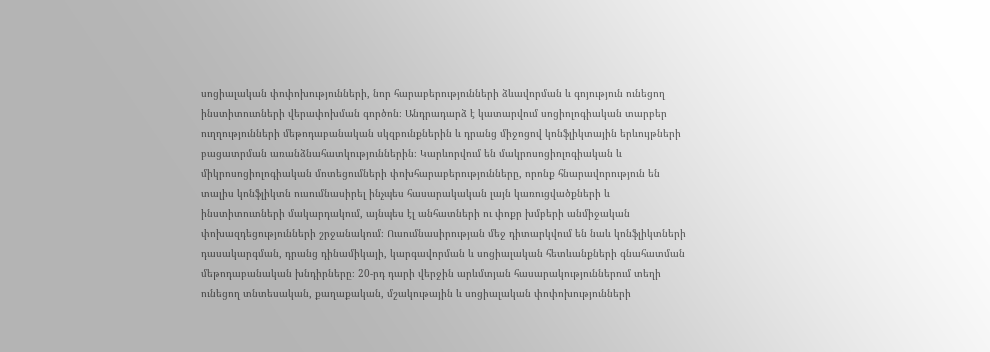սոցիալական փոփոխությունների, նոր հարաբերությունների ձևավորման և գոյություն ունեցող ինստիտուտների վերափոխման գործոն։ Անդրադարձ է կատարվում սոցիոլոգիական տարբեր ուղղությունների մեթոդաբանական սկզբունքներին և դրանց միջոցով կոնֆլիկտային երևույթների բացատրման առանձնահատկություններին։ Կարևորվում են մակրոսոցիոլոգիական և միկրոսոցիոլոգիական մոտեցումների փոխհարաբերությունները, որոնք հնարավորություն են տալիս կոնֆլիկտն ուսումնասիրել ինչպես հասարակական լայն կառուցվածքների և ինստիտուտների մակարդակում, այնպես էլ անհատների ու փոքր խմբերի անմիջական փոխազդեցությունների շրջանակում։ Ուսումնասիրության մեջ դիտարկվում են նաև կոնֆլիկտների դասակարգման, դրանց դինամիկայի, կարգավորման և սոցիալական հետևանքների գնահատման մեթոդաբանական խնդիրները։ 20-րդ դարի վերջին արևմտյան հասարակություններում տեղի ունեցող տնտեսական, քաղաքական, մշակութային և սոցիալական փոփոխությունների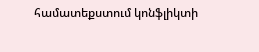համատեքստում կոնֆլիկտի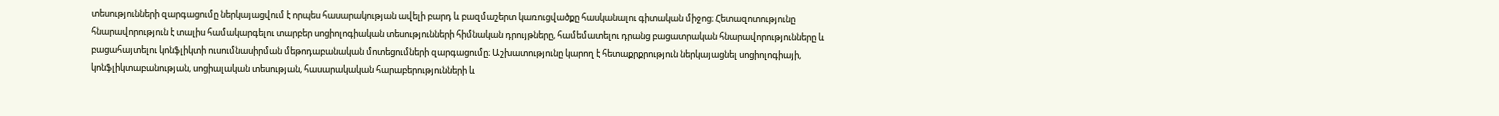տեսությունների զարգացումը ներկայացվում է որպես հասարակության ավելի բարդ և բազմաշերտ կառուցվածքը հասկանալու գիտական միջոց։ Հետազոտությունը հնարավորություն է տալիս համակարգելու տարբեր սոցիոլոգիական տեսությունների հիմնական դրույթները, համեմատելու դրանց բացատրական հնարավորությունները և բացահայտելու կոնֆլիկտի ուսումնասիրման մեթոդաբանական մոտեցումների զարգացումը։ Աշխատությունը կարող է հետաքրքրություն ներկայացնել սոցիոլոգիայի, կոնֆլիկտաբանության, սոցիալական տեսության, հասարակական հարաբերությունների և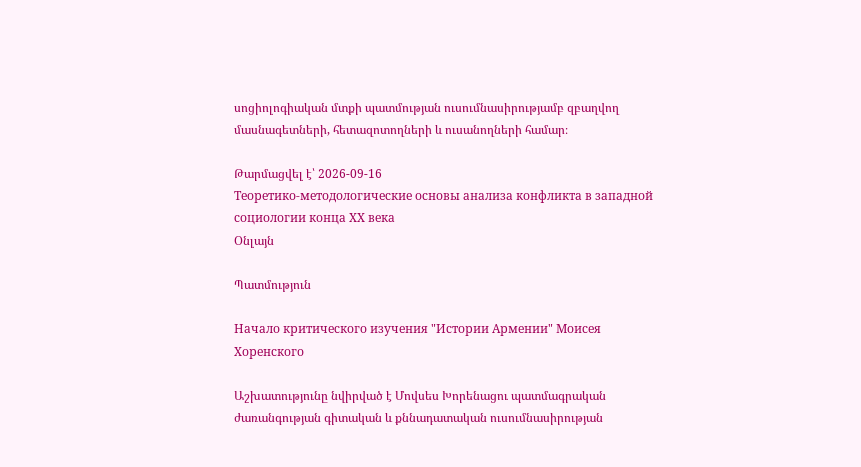սոցիոլոգիական մտքի պատմության ուսումնասիրությամբ զբաղվող մասնագետների, հետազոտողների և ուսանողների համար։

Թարմացվել է՝ 2026-09-16
Теоретико-методологические основы анализа конфликта в западной социологии конца ХХ века
Օնլայն

Պատմություն

Начало критического изучения "Истории Армении" Моисея Хоренского

Աշխատությունը նվիրված է Մովսես Խորենացու պատմագրական ժառանգության գիտական և քննադատական ուսումնասիրության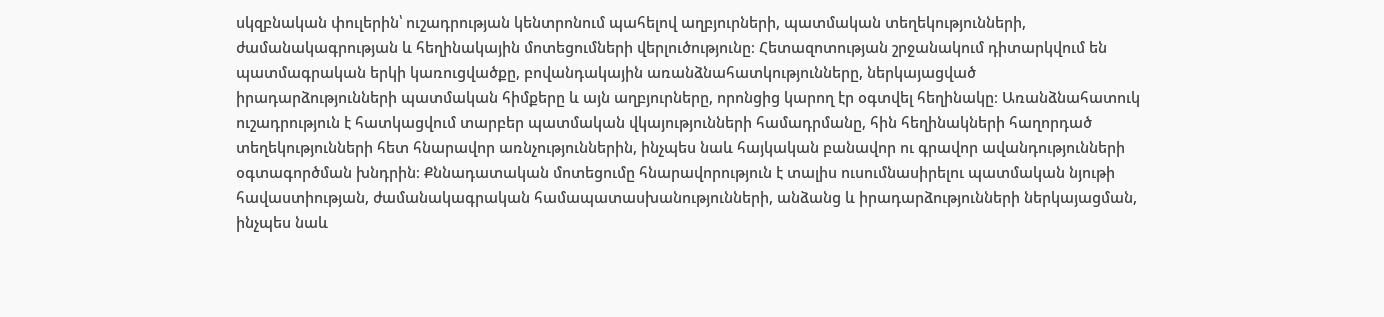սկզբնական փուլերին՝ ուշադրության կենտրոնում պահելով աղբյուրների, պատմական տեղեկությունների, ժամանակագրության և հեղինակային մոտեցումների վերլուծությունը։ Հետազոտության շրջանակում դիտարկվում են պատմագրական երկի կառուցվածքը, բովանդակային առանձնահատկությունները, ներկայացված իրադարձությունների պատմական հիմքերը և այն աղբյուրները, որոնցից կարող էր օգտվել հեղինակը։ Առանձնահատուկ ուշադրություն է հատկացվում տարբեր պատմական վկայությունների համադրմանը, հին հեղինակների հաղորդած տեղեկությունների հետ հնարավոր առնչություններին, ինչպես նաև հայկական բանավոր ու գրավոր ավանդությունների օգտագործման խնդրին։ Քննադատական մոտեցումը հնարավորություն է տալիս ուսումնասիրելու պատմական նյութի հավաստիության, ժամանակագրական համապատասխանությունների, անձանց և իրադարձությունների ներկայացման, ինչպես նաև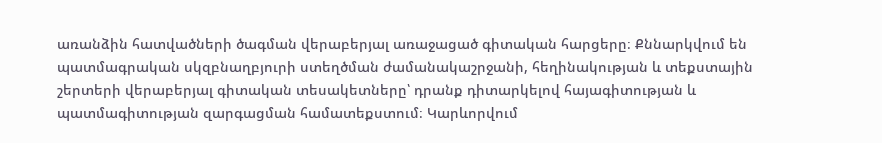առանձին հատվածների ծագման վերաբերյալ առաջացած գիտական հարցերը։ Քննարկվում են պատմագրական սկզբնաղբյուրի ստեղծման ժամանակաշրջանի, հեղինակության և տեքստային շերտերի վերաբերյալ գիտական տեսակետները՝ դրանք դիտարկելով հայագիտության և պատմագիտության զարգացման համատեքստում։ Կարևորվում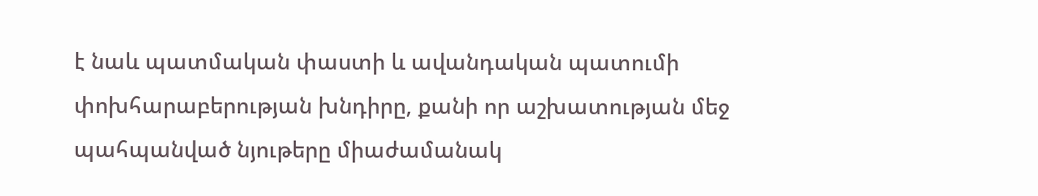է նաև պատմական փաստի և ավանդական պատումի փոխհարաբերության խնդիրը, քանի որ աշխատության մեջ պահպանված նյութերը միաժամանակ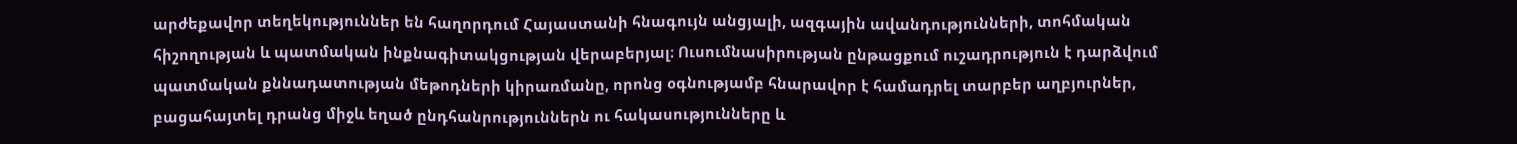արժեքավոր տեղեկություններ են հաղորդում Հայաստանի հնագույն անցյալի, ազգային ավանդությունների, տոհմական հիշողության և պատմական ինքնագիտակցության վերաբերյալ։ Ուսումնասիրության ընթացքում ուշադրություն է դարձվում պատմական քննադատության մեթոդների կիրառմանը, որոնց օգնությամբ հնարավոր է համադրել տարբեր աղբյուրներ, բացահայտել դրանց միջև եղած ընդհանրություններն ու հակասությունները և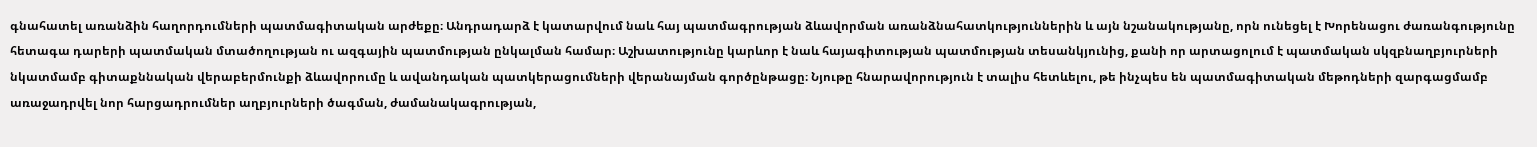գնահատել առանձին հաղորդումների պատմագիտական արժեքը։ Անդրադարձ է կատարվում նաև հայ պատմագրության ձևավորման առանձնահատկություններին և այն նշանակությանը, որն ունեցել է Խորենացու ժառանգությունը հետագա դարերի պատմական մտածողության ու ազգային պատմության ընկալման համար։ Աշխատությունը կարևոր է նաև հայագիտության պատմության տեսանկյունից, քանի որ արտացոլում է պատմական սկզբնաղբյուրների նկատմամբ գիտաքննական վերաբերմունքի ձևավորումը և ավանդական պատկերացումների վերանայման գործընթացը։ Նյութը հնարավորություն է տալիս հետևելու, թե ինչպես են պատմագիտական մեթոդների զարգացմամբ առաջադրվել նոր հարցադրումներ աղբյուրների ծագման, ժամանակագրության,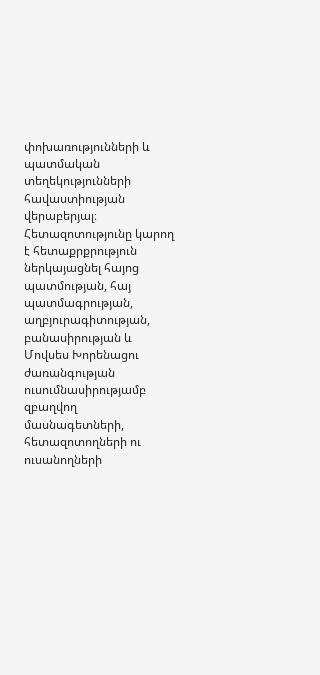փոխառությունների և պատմական տեղեկությունների հավաստիության վերաբերյալ։ Հետազոտությունը կարող է հետաքրքրություն ներկայացնել հայոց պատմության, հայ պատմագրության, աղբյուրագիտության, բանասիրության և Մովսես Խորենացու ժառանգության ուսումնասիրությամբ զբաղվող մասնագետների, հետազոտողների ու ուսանողների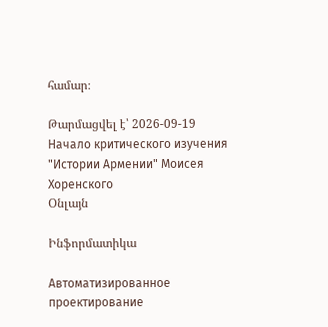համար։

Թարմացվել է՝ 2026-09-19
Начало критического изучения "Истории Армении" Моисея Хоренского
Օնլայն

Ինֆորմատիկա

Автоматизированное проектирование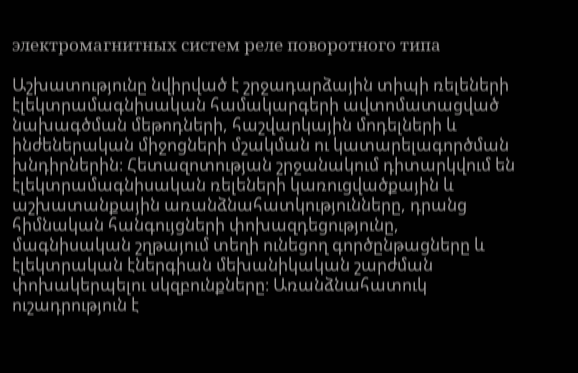электромагнитных систем реле поворотного типа

Աշխատությունը նվիրված է շրջադարձային տիպի ռելեների էլեկտրամագնիսական համակարգերի ավտոմատացված նախագծման մեթոդների, հաշվարկային մոդելների և ինժեներական միջոցների մշակման ու կատարելագործման խնդիրներին։ Հետազոտության շրջանակում դիտարկվում են էլեկտրամագնիսական ռելեների կառուցվածքային և աշխատանքային առանձնահատկությունները, դրանց հիմնական հանգույցների փոխազդեցությունը, մագնիսական շղթայում տեղի ունեցող գործընթացները և էլեկտրական էներգիան մեխանիկական շարժման փոխակերպելու սկզբունքները։ Առանձնահատուկ ուշադրություն է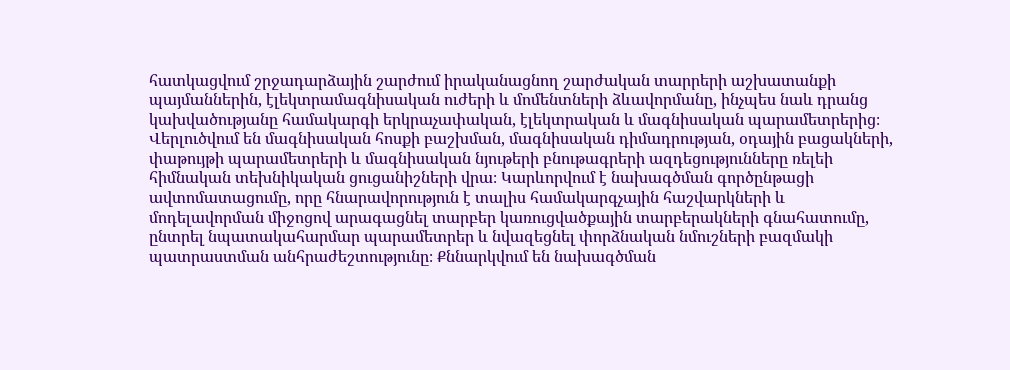հատկացվում շրջադարձային շարժում իրականացնող շարժական տարրերի աշխատանքի պայմաններին, էլեկտրամագնիսական ուժերի և մոմենտների ձևավորմանը, ինչպես նաև դրանց կախվածությանը համակարգի երկրաչափական, էլեկտրական և մագնիսական պարամետրերից։ Վերլուծվում են մագնիսական հոսքի բաշխման, մագնիսական դիմադրության, օդային բացակների, փաթույթի պարամետրերի և մագնիսական նյութերի բնութագրերի ազդեցությունները ռելեի հիմնական տեխնիկական ցուցանիշների վրա։ Կարևորվում է նախագծման գործընթացի ավտոմատացումը, որը հնարավորություն է տալիս համակարգչային հաշվարկների և մոդելավորման միջոցով արագացնել տարբեր կառուցվածքային տարբերակների գնահատումը, ընտրել նպատակահարմար պարամետրեր և նվազեցնել փորձնական նմուշների բազմակի պատրաստման անհրաժեշտությունը։ Քննարկվում են նախագծման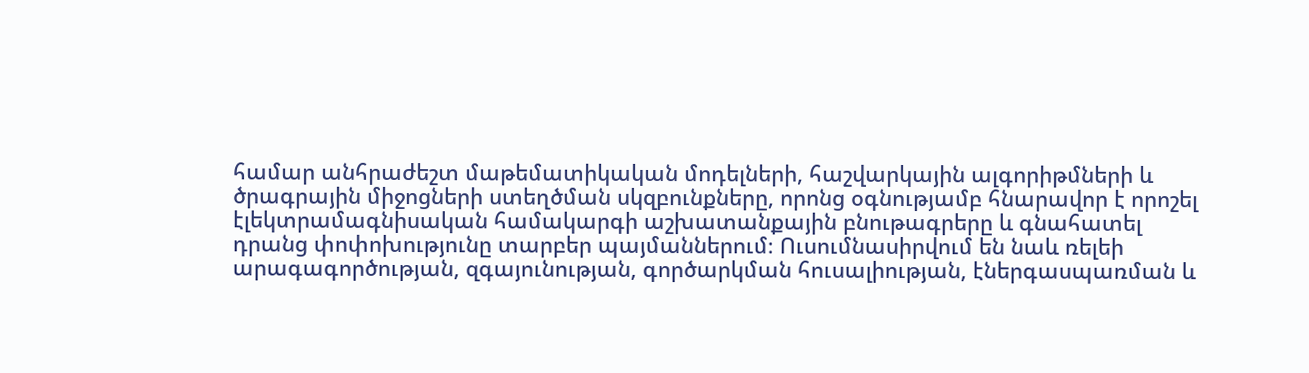համար անհրաժեշտ մաթեմատիկական մոդելների, հաշվարկային ալգորիթմների և ծրագրային միջոցների ստեղծման սկզբունքները, որոնց օգնությամբ հնարավոր է որոշել էլեկտրամագնիսական համակարգի աշխատանքային բնութագրերը և գնահատել դրանց փոփոխությունը տարբեր պայմաններում։ Ուսումնասիրվում են նաև ռելեի արագագործության, զգայունության, գործարկման հուսալիության, էներգասպառման և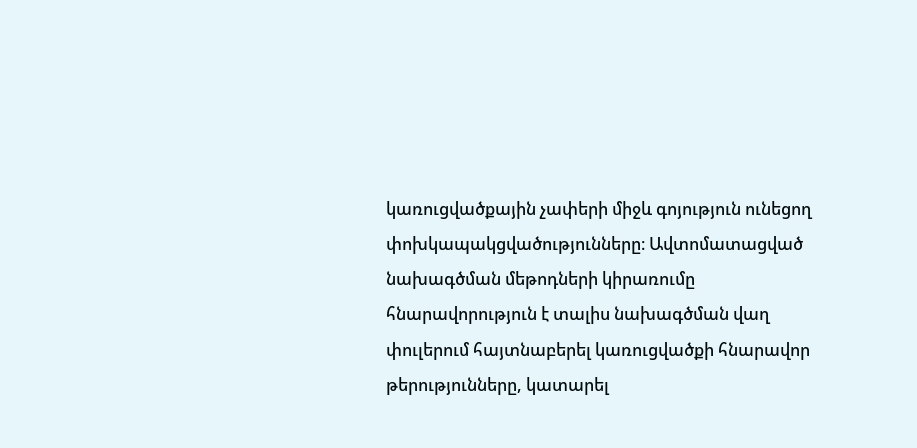կառուցվածքային չափերի միջև գոյություն ունեցող փոխկապակցվածությունները։ Ավտոմատացված նախագծման մեթոդների կիրառումը հնարավորություն է տալիս նախագծման վաղ փուլերում հայտնաբերել կառուցվածքի հնարավոր թերությունները, կատարել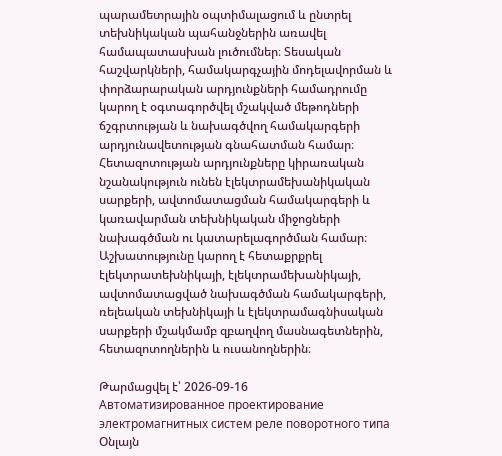պարամետրային օպտիմալացում և ընտրել տեխնիկական պահանջներին առավել համապատասխան լուծումներ։ Տեսական հաշվարկների, համակարգչային մոդելավորման և փորձարարական արդյունքների համադրումը կարող է օգտագործվել մշակված մեթոդների ճշգրտության և նախագծվող համակարգերի արդյունավետության գնահատման համար։ Հետազոտության արդյունքները կիրառական նշանակություն ունեն էլեկտրամեխանիկական սարքերի, ավտոմատացման համակարգերի և կառավարման տեխնիկական միջոցների նախագծման ու կատարելագործման համար։ Աշխատությունը կարող է հետաքրքրել էլեկտրատեխնիկայի, էլեկտրամեխանիկայի, ավտոմատացված նախագծման համակարգերի, ռելեական տեխնիկայի և էլեկտրամագնիսական սարքերի մշակմամբ զբաղվող մասնագետներին, հետազոտողներին և ուսանողներին։

Թարմացվել է՝ 2026-09-16
Автоматизированное проектирование электромагнитных систем реле поворотного типа
Օնլայն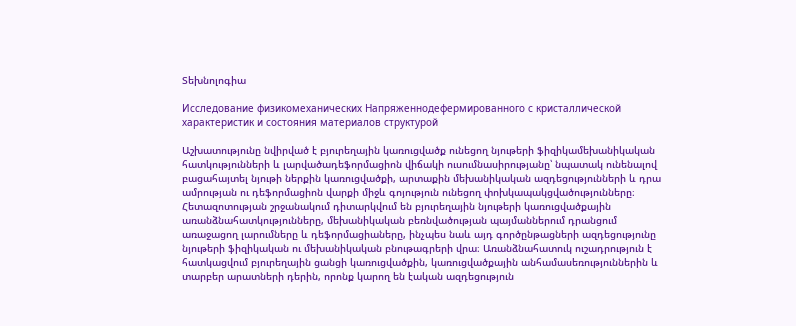Տեխնոլոգիա

Исследование физикомеханических Напряженнодефермированного с кристаллической характеристик и состояния материалов структурой

Աշխատությունը նվիրված է բյուրեղային կառուցվածք ունեցող նյութերի ֆիզիկամեխանիկական հատկությունների և լարվածադեֆորմացիոն վիճակի ուսումնասիրությանը՝ նպատակ ունենալով բացահայտել նյութի ներքին կառուցվածքի, արտաքին մեխանիկական ազդեցությունների և դրա ամրության ու դեֆորմացիոն վարքի միջև գոյություն ունեցող փոխկապակցվածությունները։ Հետազոտության շրջանակում դիտարկվում են բյուրեղային նյութերի կառուցվածքային առանձնահատկությունները, մեխանիկական բեռնվածության պայմաններում դրանցում առաջացող լարումները և դեֆորմացիաները, ինչպես նաև այդ գործընթացների ազդեցությունը նյութերի ֆիզիկական ու մեխանիկական բնութագրերի վրա։ Առանձնահատուկ ուշադրություն է հատկացվում բյուրեղային ցանցի կառուցվածքին, կառուցվածքային անհամասեռություններին և տարբեր արատների դերին, որոնք կարող են էական ազդեցություն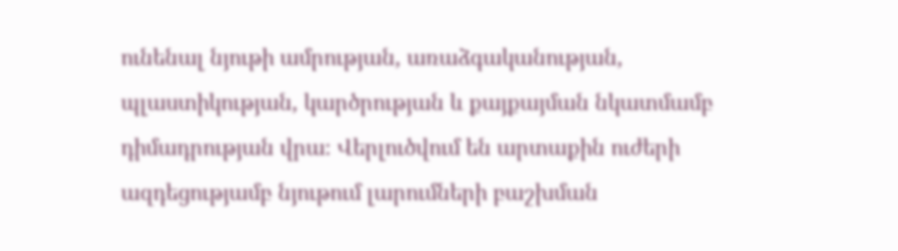ունենալ նյութի ամրության, առաձգականության, պլաստիկության, կարծրության և քայքայման նկատմամբ դիմադրության վրա։ Վերլուծվում են արտաքին ուժերի ազդեցությամբ նյութում լարումների բաշխման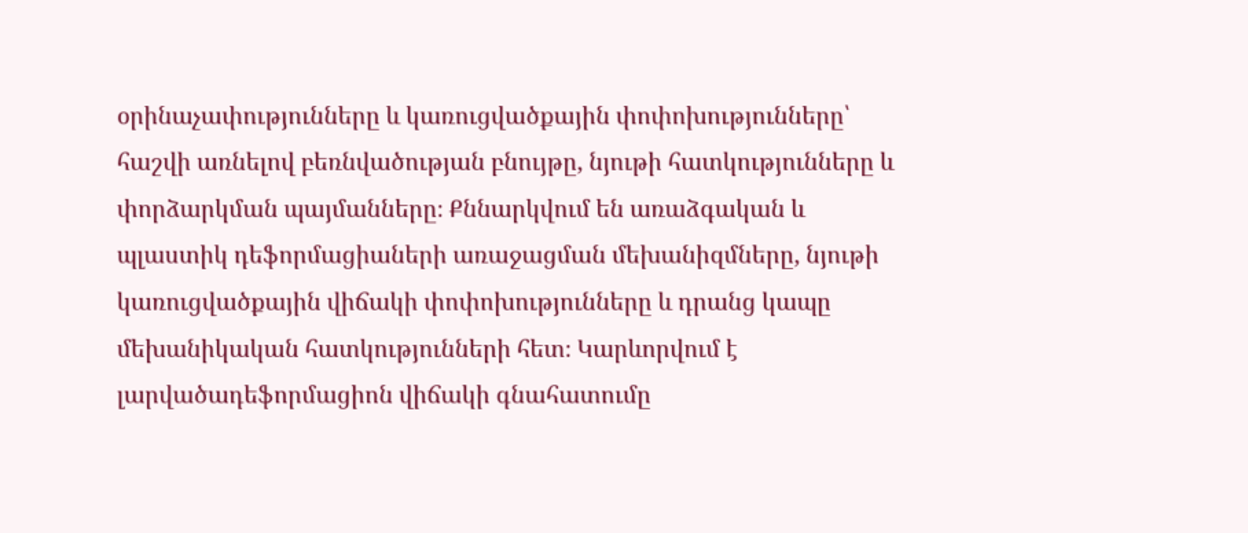օրինաչափությունները և կառուցվածքային փոփոխությունները՝ հաշվի առնելով բեռնվածության բնույթը, նյութի հատկությունները և փորձարկման պայմանները։ Քննարկվում են առաձգական և պլաստիկ դեֆորմացիաների առաջացման մեխանիզմները, նյութի կառուցվածքային վիճակի փոփոխությունները և դրանց կապը մեխանիկական հատկությունների հետ։ Կարևորվում է լարվածադեֆորմացիոն վիճակի գնահատումը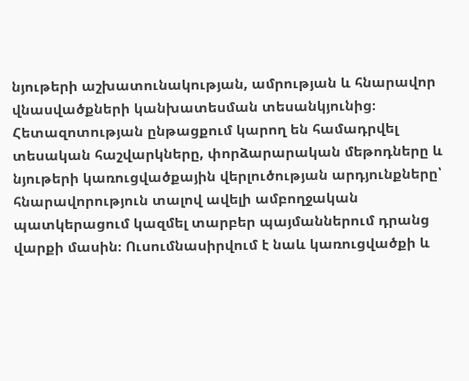նյութերի աշխատունակության, ամրության և հնարավոր վնասվածքների կանխատեսման տեսանկյունից։ Հետազոտության ընթացքում կարող են համադրվել տեսական հաշվարկները, փորձարարական մեթոդները և նյութերի կառուցվածքային վերլուծության արդյունքները՝ հնարավորություն տալով ավելի ամբողջական պատկերացում կազմել տարբեր պայմաններում դրանց վարքի մասին։ Ուսումնասիրվում է նաև կառուցվածքի և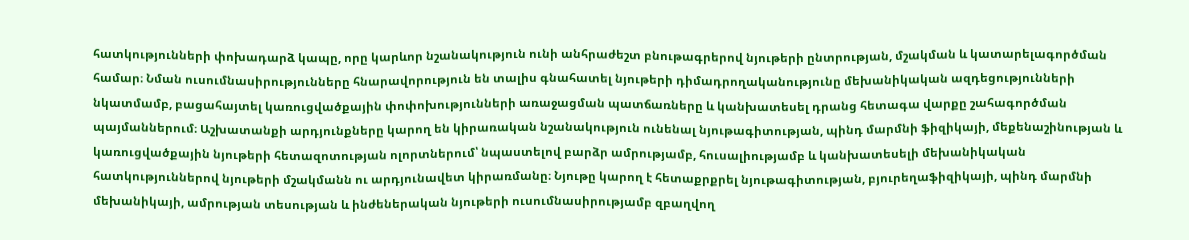հատկությունների փոխադարձ կապը, որը կարևոր նշանակություն ունի անհրաժեշտ բնութագրերով նյութերի ընտրության, մշակման և կատարելագործման համար։ Նման ուսումնասիրությունները հնարավորություն են տալիս գնահատել նյութերի դիմադրողականությունը մեխանիկական ազդեցությունների նկատմամբ, բացահայտել կառուցվածքային փոփոխությունների առաջացման պատճառները և կանխատեսել դրանց հետագա վարքը շահագործման պայմաններում։ Աշխատանքի արդյունքները կարող են կիրառական նշանակություն ունենալ նյութագիտության, պինդ մարմնի ֆիզիկայի, մեքենաշինության և կառուցվածքային նյութերի հետազոտության ոլորտներում՝ նպաստելով բարձր ամրությամբ, հուսալիությամբ և կանխատեսելի մեխանիկական հատկություններով նյութերի մշակմանն ու արդյունավետ կիրառմանը։ Նյութը կարող է հետաքրքրել նյութագիտության, բյուրեղաֆիզիկայի, պինդ մարմնի մեխանիկայի, ամրության տեսության և ինժեներական նյութերի ուսումնասիրությամբ զբաղվող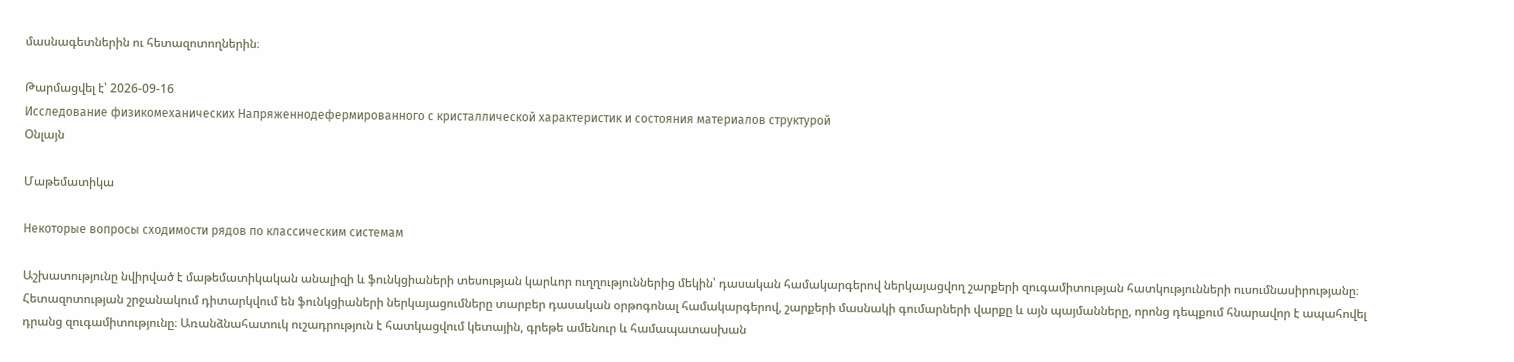մասնագետներին ու հետազոտողներին։

Թարմացվել է՝ 2026-09-16
Исследование физикомеханических Напряженнодефермированного с кристаллической характеристик и состояния материалов структурой
Օնլայն

Մաթեմատիկա

Некоторые вопросы сходимости рядов по классическим системам

Աշխատությունը նվիրված է մաթեմատիկական անալիզի և ֆունկցիաների տեսության կարևոր ուղղություններից մեկին՝ դասական համակարգերով ներկայացվող շարքերի զուգամիտության հատկությունների ուսումնասիրությանը։ Հետազոտության շրջանակում դիտարկվում են ֆունկցիաների ներկայացումները տարբեր դասական օրթոգոնալ համակարգերով, շարքերի մասնակի գումարների վարքը և այն պայմանները, որոնց դեպքում հնարավոր է ապահովել դրանց զուգամիտությունը։ Առանձնահատուկ ուշադրություն է հատկացվում կետային, գրեթե ամենուր և համապատասխան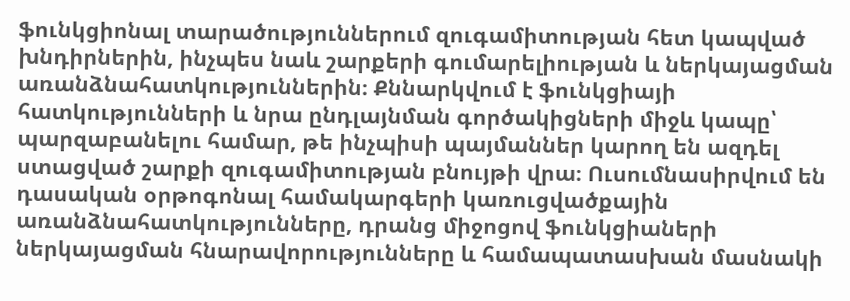ֆունկցիոնալ տարածություններում զուգամիտության հետ կապված խնդիրներին, ինչպես նաև շարքերի գումարելիության և ներկայացման առանձնահատկություններին։ Քննարկվում է ֆունկցիայի հատկությունների և նրա ընդլայնման գործակիցների միջև կապը՝ պարզաբանելու համար, թե ինչպիսի պայմաններ կարող են ազդել ստացված շարքի զուգամիտության բնույթի վրա։ Ուսումնասիրվում են դասական օրթոգոնալ համակարգերի կառուցվածքային առանձնահատկությունները, դրանց միջոցով ֆունկցիաների ներկայացման հնարավորությունները և համապատասխան մասնակի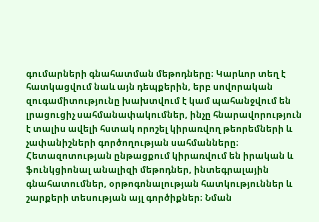գումարների գնահատման մեթոդները։ Կարևոր տեղ է հատկացվում նաև այն դեպքերին, երբ սովորական զուգամիտությունը խախտվում է կամ պահանջվում են լրացուցիչ սահմանափակումներ, ինչը հնարավորություն է տալիս ավելի հստակ որոշել կիրառվող թեորեմների և չափանիշների գործողության սահմանները։ Հետազոտության ընթացքում կիրառվում են իրական և ֆունկցիոնալ անալիզի մեթոդներ, ինտեգրալային գնահատումներ, օրթոգոնալության հատկություններ և շարքերի տեսության այլ գործիքներ։ Նման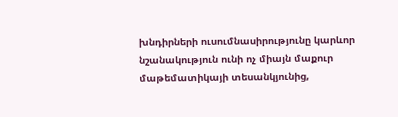խնդիրների ուսումնասիրությունը կարևոր նշանակություն ունի ոչ միայն մաքուր մաթեմատիկայի տեսանկյունից,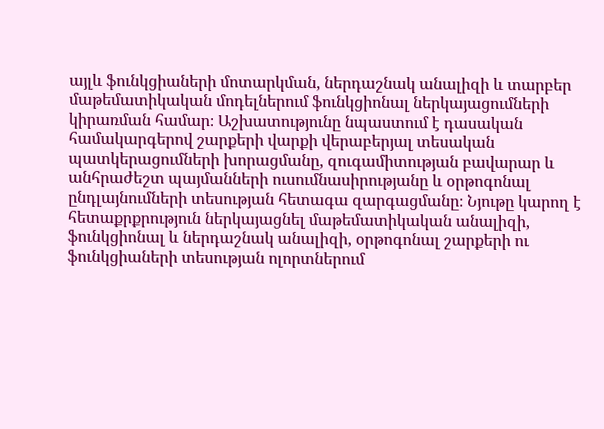այլև ֆունկցիաների մոտարկման, ներդաշնակ անալիզի և տարբեր մաթեմատիկական մոդելներում ֆունկցիոնալ ներկայացումների կիրառման համար։ Աշխատությունը նպաստում է դասական համակարգերով շարքերի վարքի վերաբերյալ տեսական պատկերացումների խորացմանը, զուգամիտության բավարար և անհրաժեշտ պայմանների ուսումնասիրությանը և օրթոգոնալ ընդլայնումների տեսության հետագա զարգացմանը։ Նյութը կարող է հետաքրքրություն ներկայացնել մաթեմատիկական անալիզի, ֆունկցիոնալ և ներդաշնակ անալիզի, օրթոգոնալ շարքերի ու ֆունկցիաների տեսության ոլորտներում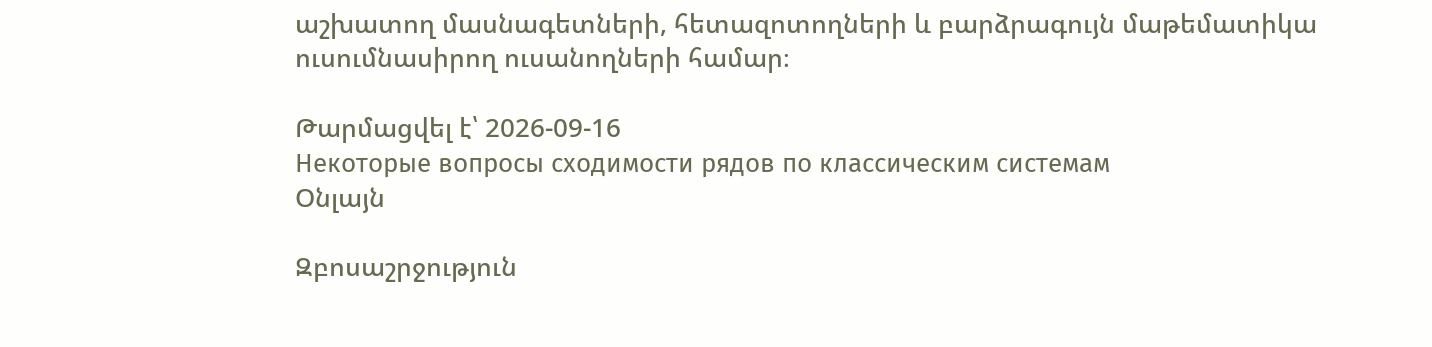աշխատող մասնագետների, հետազոտողների և բարձրագույն մաթեմատիկա ուսումնասիրող ուսանողների համար։

Թարմացվել է՝ 2026-09-16
Некоторые вопросы сходимости рядов по классическим системам
Օնլայն

Զբոսաշրջություն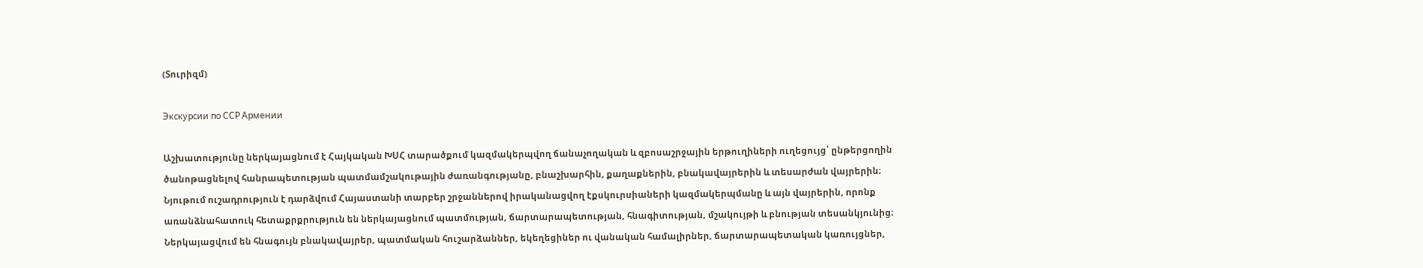(Տուրիզմ)

Экскурсии по ССР Армении

Աշխատությունը ներկայացնում է Հայկական ԽՍՀ տարածքում կազմակերպվող ճանաչողական և զբոսաշրջային երթուղիների ուղեցույց՝ ընթերցողին ծանոթացնելով հանրապետության պատմամշակութային ժառանգությանը, բնաշխարհին, քաղաքներին, բնակավայրերին և տեսարժան վայրերին։ Նյութում ուշադրություն է դարձվում Հայաստանի տարբեր շրջաններով իրականացվող էքսկուրսիաների կազմակերպմանը և այն վայրերին, որոնք առանձնահատուկ հետաքրքրություն են ներկայացնում պատմության, ճարտարապետության, հնագիտության, մշակույթի և բնության տեսանկյունից։ Ներկայացվում են հնագույն բնակավայրեր, պատմական հուշարձաններ, եկեղեցիներ ու վանական համալիրներ, ճարտարապետական կառույցներ,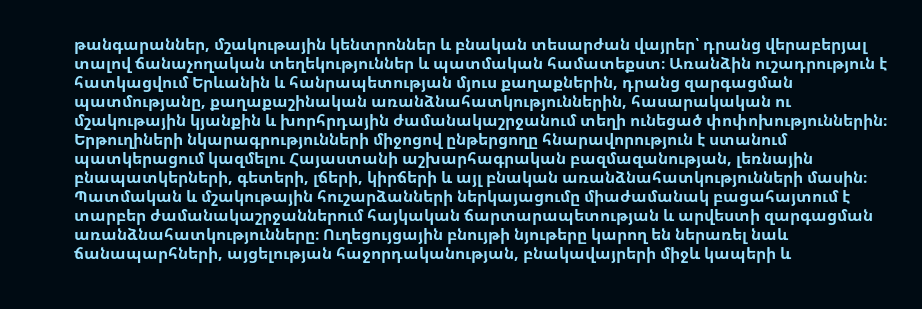թանգարաններ, մշակութային կենտրոններ և բնական տեսարժան վայրեր՝ դրանց վերաբերյալ տալով ճանաչողական տեղեկություններ և պատմական համատեքստ։ Առանձին ուշադրություն է հատկացվում Երևանին և հանրապետության մյուս քաղաքներին, դրանց զարգացման պատմությանը, քաղաքաշինական առանձնահատկություններին, հասարակական ու մշակութային կյանքին և խորհրդային ժամանակաշրջանում տեղի ունեցած փոփոխություններին։ Երթուղիների նկարագրությունների միջոցով ընթերցողը հնարավորություն է ստանում պատկերացում կազմելու Հայաստանի աշխարհագրական բազմազանության, լեռնային բնապատկերների, գետերի, լճերի, կիրճերի և այլ բնական առանձնահատկությունների մասին։ Պատմական և մշակութային հուշարձանների ներկայացումը միաժամանակ բացահայտում է տարբեր ժամանակաշրջաններում հայկական ճարտարապետության և արվեստի զարգացման առանձնահատկությունները։ Ուղեցույցային բնույթի նյութերը կարող են ներառել նաև ճանապարհների, այցելության հաջորդականության, բնակավայրերի միջև կապերի և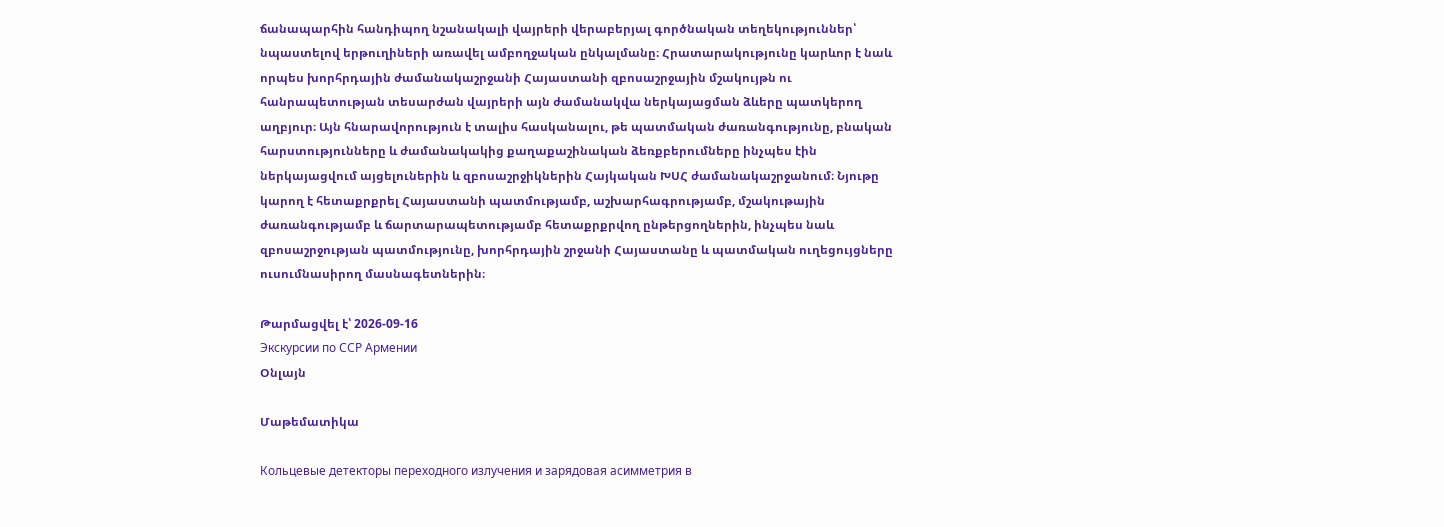ճանապարհին հանդիպող նշանակալի վայրերի վերաբերյալ գործնական տեղեկություններ՝ նպաստելով երթուղիների առավել ամբողջական ընկալմանը։ Հրատարակությունը կարևոր է նաև որպես խորհրդային ժամանակաշրջանի Հայաստանի զբոսաշրջային մշակույթն ու հանրապետության տեսարժան վայրերի այն ժամանակվա ներկայացման ձևերը պատկերող աղբյուր։ Այն հնարավորություն է տալիս հասկանալու, թե պատմական ժառանգությունը, բնական հարստությունները և ժամանակակից քաղաքաշինական ձեռքբերումները ինչպես էին ներկայացվում այցելուներին և զբոսաշրջիկներին Հայկական ԽՍՀ ժամանակաշրջանում։ Նյութը կարող է հետաքրքրել Հայաստանի պատմությամբ, աշխարհագրությամբ, մշակութային ժառանգությամբ և ճարտարապետությամբ հետաքրքրվող ընթերցողներին, ինչպես նաև զբոսաշրջության պատմությունը, խորհրդային շրջանի Հայաստանը և պատմական ուղեցույցները ուսումնասիրող մասնագետներին։

Թարմացվել է՝ 2026-09-16
Экскурсии по ССР Армении
Օնլայն

Մաթեմատիկա

Кольцевые детекторы переходного излучения и зарядовая асимметрия в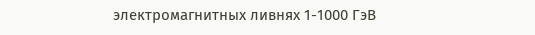электромагнитных ливнях 1-1000 ГэВ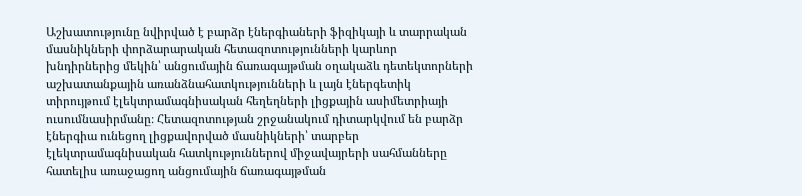Աշխատությունը նվիրված է բարձր էներգիաների ֆիզիկայի և տարրական մասնիկների փորձարարական հետազոտությունների կարևոր խնդիրներից մեկին՝ անցումային ճառագայթման օղակաձև դետեկտորների աշխատանքային առանձնահատկությունների և լայն էներգետիկ տիրույթում էլեկտրամագնիսական հեղեղների լիցքային ասիմետրիայի ուսումնասիրմանը։ Հետազոտության շրջանակում դիտարկվում են բարձր էներգիա ունեցող լիցքավորված մասնիկների՝ տարբեր էլեկտրամագնիսական հատկություններով միջավայրերի սահմանները հատելիս առաջացող անցումային ճառագայթման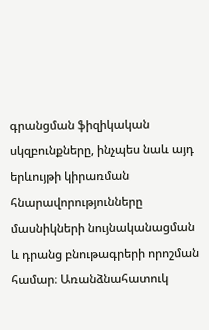գրանցման ֆիզիկական սկզբունքները, ինչպես նաև այդ երևույթի կիրառման հնարավորությունները մասնիկների նույնականացման և դրանց բնութագրերի որոշման համար։ Առանձնահատուկ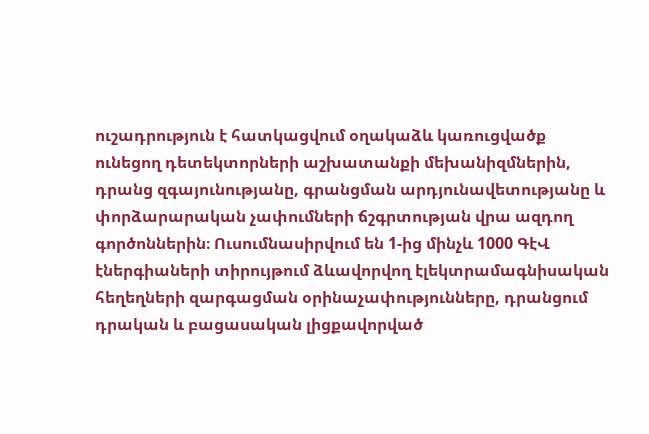ուշադրություն է հատկացվում օղակաձև կառուցվածք ունեցող դետեկտորների աշխատանքի մեխանիզմներին, դրանց զգայունությանը, գրանցման արդյունավետությանը և փորձարարական չափումների ճշգրտության վրա ազդող գործոններին։ Ուսումնասիրվում են 1-ից մինչև 1000 ԳէՎ էներգիաների տիրույթում ձևավորվող էլեկտրամագնիսական հեղեղների զարգացման օրինաչափությունները, դրանցում դրական և բացասական լիցքավորված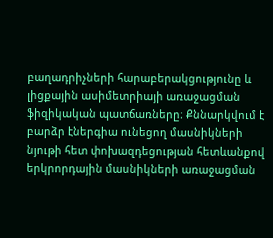բաղադրիչների հարաբերակցությունը և լիցքային ասիմետրիայի առաջացման ֆիզիկական պատճառները։ Քննարկվում է բարձր էներգիա ունեցող մասնիկների նյութի հետ փոխազդեցության հետևանքով երկրորդային մասնիկների առաջացման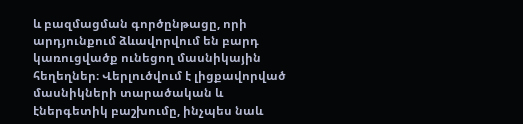և բազմացման գործընթացը, որի արդյունքում ձևավորվում են բարդ կառուցվածք ունեցող մասնիկային հեղեղներ։ Վերլուծվում է լիցքավորված մասնիկների տարածական և էներգետիկ բաշխումը, ինչպես նաև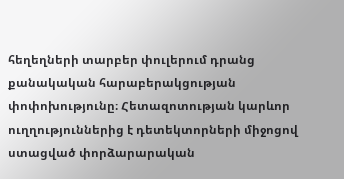հեղեղների տարբեր փուլերում դրանց քանակական հարաբերակցության փոփոխությունը։ Հետազոտության կարևոր ուղղություններից է դետեկտորների միջոցով ստացված փորձարարական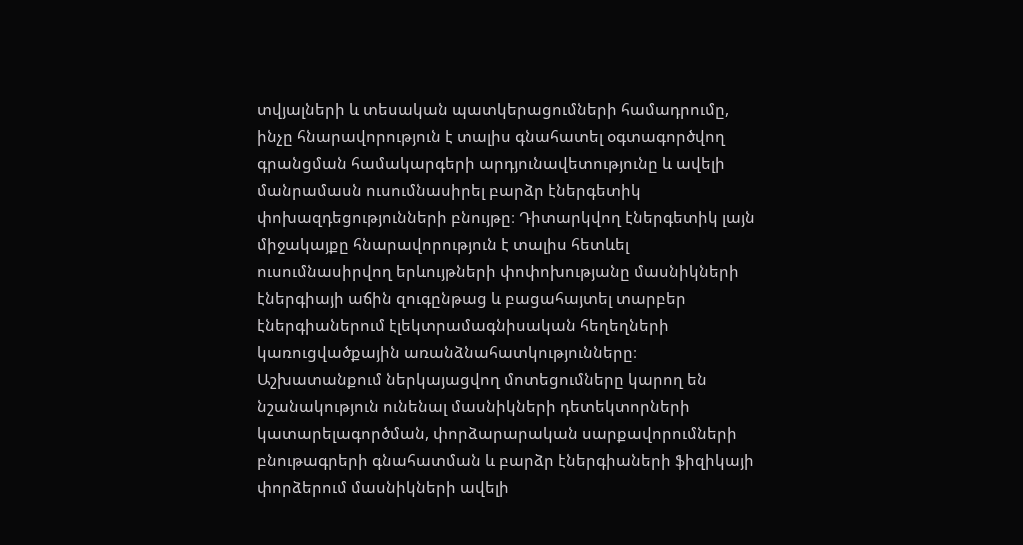տվյալների և տեսական պատկերացումների համադրումը, ինչը հնարավորություն է տալիս գնահատել օգտագործվող գրանցման համակարգերի արդյունավետությունը և ավելի մանրամասն ուսումնասիրել բարձր էներգետիկ փոխազդեցությունների բնույթը։ Դիտարկվող էներգետիկ լայն միջակայքը հնարավորություն է տալիս հետևել ուսումնասիրվող երևույթների փոփոխությանը մասնիկների էներգիայի աճին զուգընթաց և բացահայտել տարբեր էներգիաներում էլեկտրամագնիսական հեղեղների կառուցվածքային առանձնահատկությունները։ Աշխատանքում ներկայացվող մոտեցումները կարող են նշանակություն ունենալ մասնիկների դետեկտորների կատարելագործման, փորձարարական սարքավորումների բնութագրերի գնահատման և բարձր էներգիաների ֆիզիկայի փորձերում մասնիկների ավելի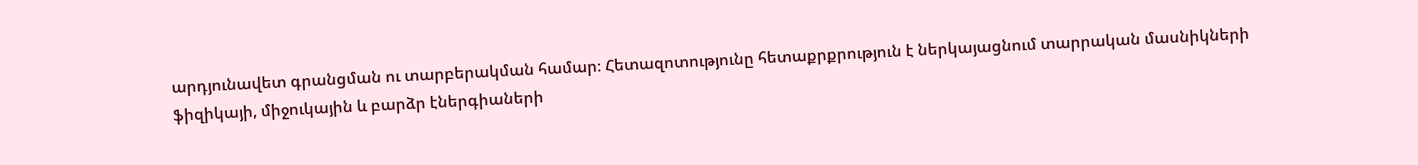արդյունավետ գրանցման ու տարբերակման համար։ Հետազոտությունը հետաքրքրություն է ներկայացնում տարրական մասնիկների ֆիզիկայի, միջուկային և բարձր էներգիաների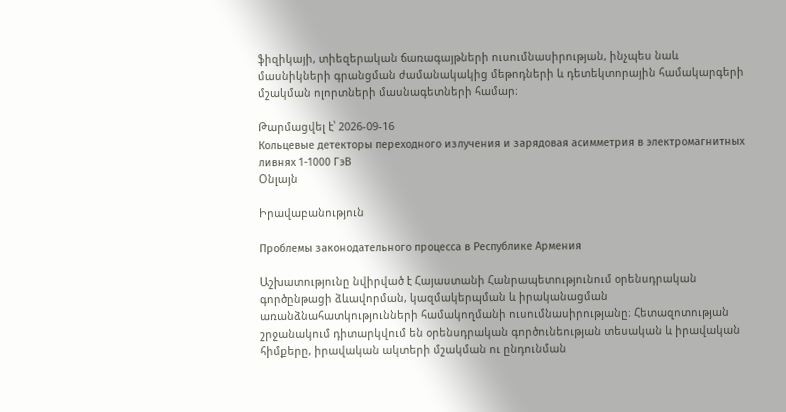ֆիզիկայի, տիեզերական ճառագայթների ուսումնասիրության, ինչպես նաև մասնիկների գրանցման ժամանակակից մեթոդների և դետեկտորային համակարգերի մշակման ոլորտների մասնագետների համար։

Թարմացվել է՝ 2026-09-16
Кольцевые детекторы переходного излучения и зарядовая асимметрия в электромагнитных ливнях 1-1000 ГэВ
Օնլայն

Իրավաբանություն

Проблемы законодательного процесса в Республике Армения

Աշխատությունը նվիրված է Հայաստանի Հանրապետությունում օրենսդրական գործընթացի ձևավորման, կազմակերպման և իրականացման առանձնահատկությունների համակողմանի ուսումնասիրությանը։ Հետազոտության շրջանակում դիտարկվում են օրենսդրական գործունեության տեսական և իրավական հիմքերը, իրավական ակտերի մշակման ու ընդունման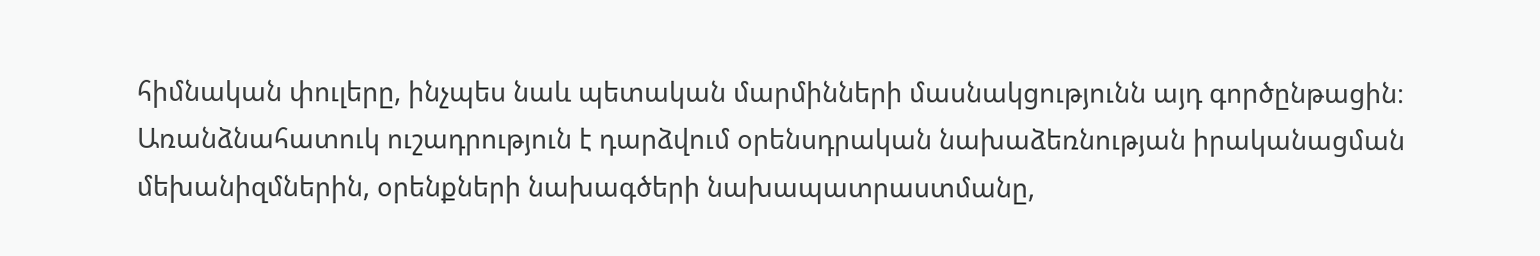հիմնական փուլերը, ինչպես նաև պետական մարմինների մասնակցությունն այդ գործընթացին։ Առանձնահատուկ ուշադրություն է դարձվում օրենսդրական նախաձեռնության իրականացման մեխանիզմներին, օրենքների նախագծերի նախապատրաստմանը,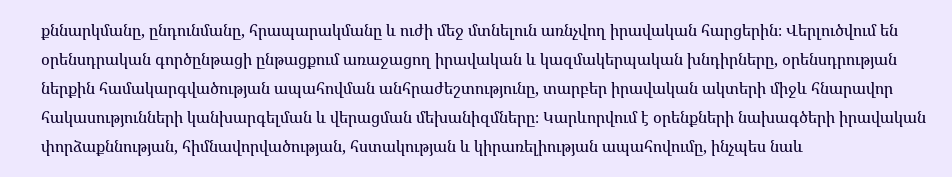քննարկմանը, ընդունմանը, հրապարակմանը և ուժի մեջ մտնելուն առնչվող իրավական հարցերին։ Վերլուծվում են օրենսդրական գործընթացի ընթացքում առաջացող իրավական և կազմակերպական խնդիրները, օրենսդրության ներքին համակարգվածության ապահովման անհրաժեշտությունը, տարբեր իրավական ակտերի միջև հնարավոր հակասությունների կանխարգելման և վերացման մեխանիզմները։ Կարևորվում է օրենքների նախագծերի իրավական փորձաքննության, հիմնավորվածության, հստակության և կիրառելիության ապահովումը, ինչպես նաև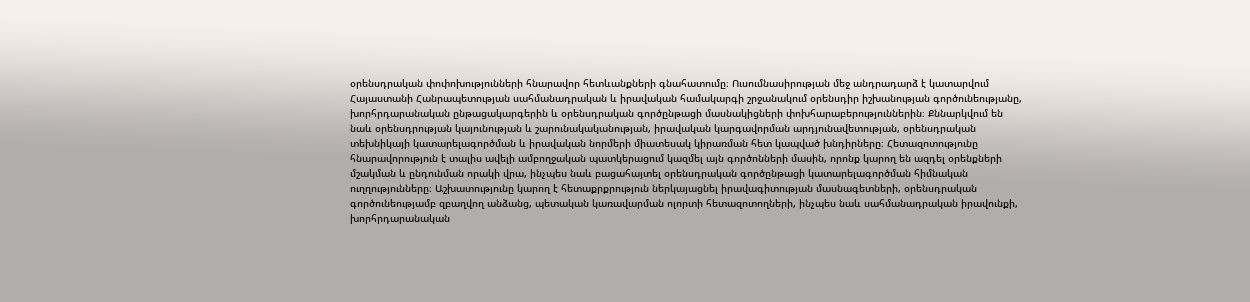օրենսդրական փոփոխությունների հնարավոր հետևանքների գնահատումը։ Ուսումնասիրության մեջ անդրադարձ է կատարվում Հայաստանի Հանրապետության սահմանադրական և իրավական համակարգի շրջանակում օրենսդիր իշխանության գործունեությանը, խորհրդարանական ընթացակարգերին և օրենսդրական գործընթացի մասնակիցների փոխհարաբերություններին։ Քննարկվում են նաև օրենսդրության կայունության և շարունակականության, իրավական կարգավորման արդյունավետության, օրենսդրական տեխնիկայի կատարելագործման և իրավական նորմերի միատեսակ կիրառման հետ կապված խնդիրները։ Հետազոտությունը հնարավորություն է տալիս ավելի ամբողջական պատկերացում կազմել այն գործոնների մասին, որոնք կարող են ազդել օրենքների մշակման և ընդունման որակի վրա, ինչպես նաև բացահայտել օրենսդրական գործընթացի կատարելագործման հիմնական ուղղությունները։ Աշխատությունը կարող է հետաքրքրություն ներկայացնել իրավագիտության մասնագետների, օրենսդրական գործունեությամբ զբաղվող անձանց, պետական կառավարման ոլորտի հետազոտողների, ինչպես նաև սահմանադրական իրավունքի, խորհրդարանական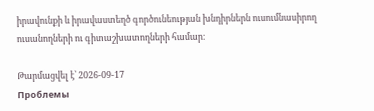իրավունքի և իրավաստեղծ գործունեության խնդիրներն ուսումնասիրող ուսանողների ու գիտաշխատողների համար։

Թարմացվել է՝ 2026-09-17
Проблемы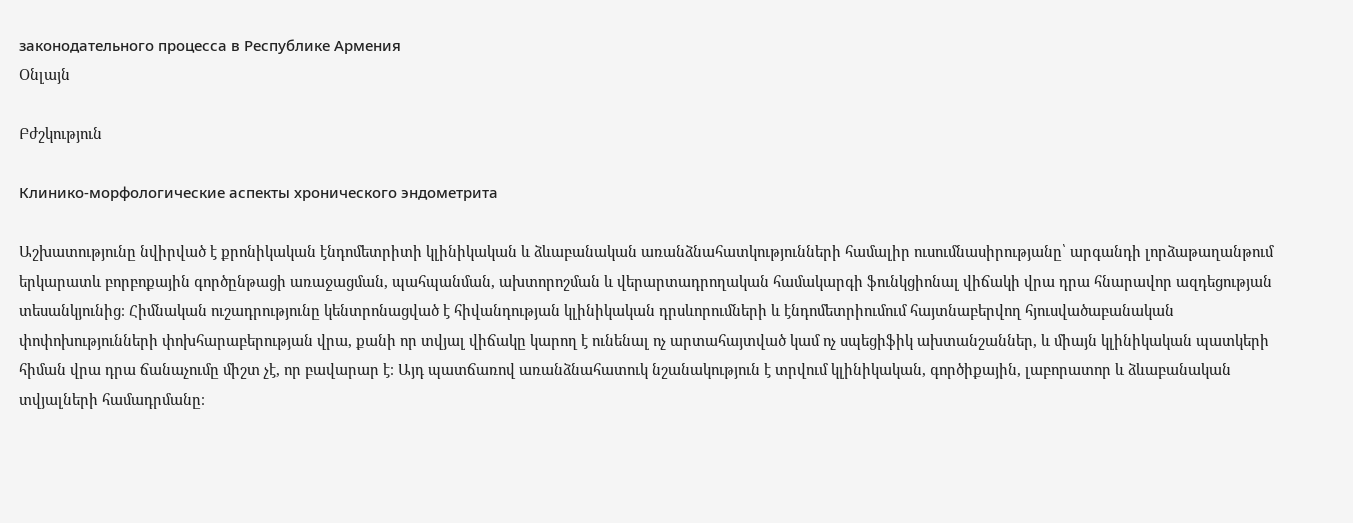законодательного процесса в Республике Армения
Օնլայն

Բժշկություն

Клинико-морфологические аспекты хронического эндометрита

Աշխատությունը նվիրված է քրոնիկական էնդոմետրիտի կլինիկական և ձևաբանական առանձնահատկությունների համալիր ուսումնասիրությանը՝ արգանդի լորձաթաղանթում երկարատև բորբոքային գործընթացի առաջացման, պահպանման, ախտորոշման և վերարտադրողական համակարգի ֆունկցիոնալ վիճակի վրա դրա հնարավոր ազդեցության տեսանկյունից։ Հիմնական ուշադրությունը կենտրոնացված է հիվանդության կլինիկական դրսևորումների և էնդոմետրիումում հայտնաբերվող հյուսվածաբանական փոփոխությունների փոխհարաբերության վրա, քանի որ տվյալ վիճակը կարող է ունենալ ոչ արտահայտված կամ ոչ սպեցիֆիկ ախտանշաններ, և միայն կլինիկական պատկերի հիման վրա դրա ճանաչումը միշտ չէ, որ բավարար է։ Այդ պատճառով առանձնահատուկ նշանակություն է տրվում կլինիկական, գործիքային, լաբորատոր և ձևաբանական տվյալների համադրմանը։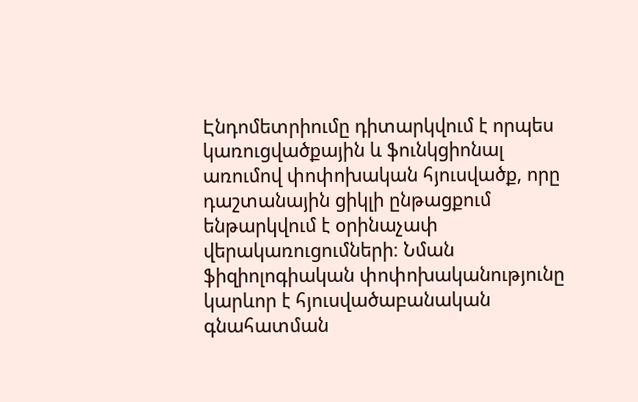Էնդոմետրիումը դիտարկվում է որպես կառուցվածքային և ֆունկցիոնալ առումով փոփոխական հյուսվածք, որը դաշտանային ցիկլի ընթացքում ենթարկվում է օրինաչափ վերակառուցումների։ Նման ֆիզիոլոգիական փոփոխականությունը կարևոր է հյուսվածաբանական գնահատման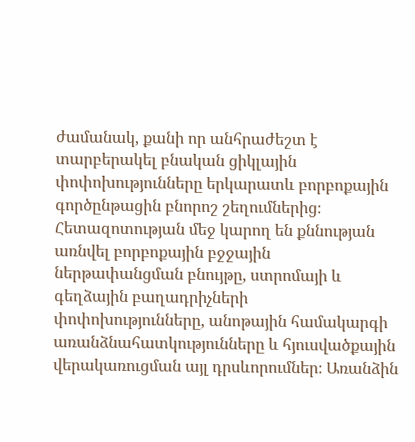ժամանակ, քանի որ անհրաժեշտ է տարբերակել բնական ցիկլային փոփոխությունները երկարատև բորբոքային գործընթացին բնորոշ շեղումներից։ Հետազոտության մեջ կարող են քննության առնվել բորբոքային բջջային ներթափանցման բնույթը, ստրոմայի և գեղձային բաղադրիչների փոփոխությունները, անոթային համակարգի առանձնահատկությունները և հյուսվածքային վերակառուցման այլ դրսևորումներ։ Առանձին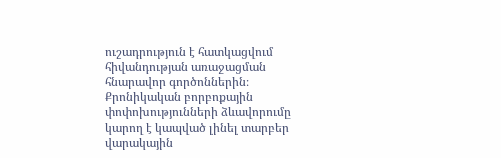ուշադրություն է հատկացվում հիվանդության առաջացման հնարավոր գործոններին։ Քրոնիկական բորբոքային փոփոխությունների ձևավորումը կարող է կապված լինել տարբեր վարակային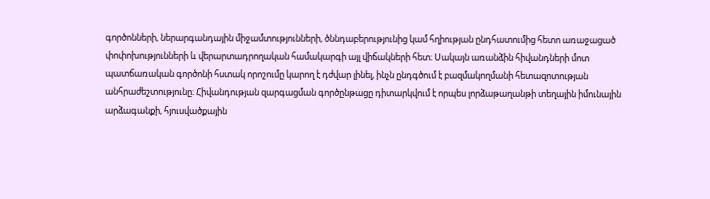գործոնների, ներարգանդային միջամտությունների, ծննդաբերությունից կամ հղիության ընդհատումից հետո առաջացած փոփոխությունների և վերարտադրողական համակարգի այլ վիճակների հետ։ Սակայն առանձին հիվանդների մոտ պատճառական գործոնի հստակ որոշումը կարող է դժվար լինել, ինչն ընդգծում է բազմակողմանի հետազոտության անհրաժեշտությունը։ Հիվանդության զարգացման գործընթացը դիտարկվում է որպես լորձաթաղանթի տեղային իմունային արձագանքի, հյուսվածքային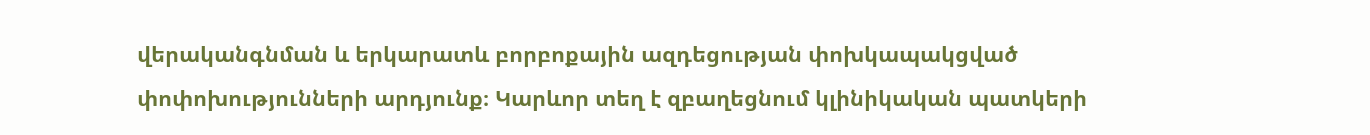վերականգնման և երկարատև բորբոքային ազդեցության փոխկապակցված փոփոխությունների արդյունք։ Կարևոր տեղ է զբաղեցնում կլինիկական պատկերի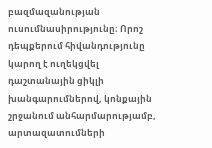բազմազանության ուսումնասիրությունը։ Որոշ դեպքերում հիվանդությունը կարող է ուղեկցվել դաշտանային ցիկլի խանգարումներով, կոնքային շրջանում անհարմարությամբ, արտազատումների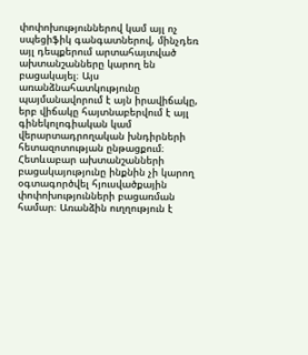փոփոխություններով կամ այլ ոչ սպեցիֆիկ գանգատներով, մինչդեռ այլ դեպքերում արտահայտված ախտանշանները կարող են բացակայել։ Այս առանձնահատկությունը պայմանավորում է այն իրավիճակը, երբ վիճակը հայտնաբերվում է այլ գինեկոլոգիական կամ վերարտադրողական խնդիրների հետազոտության ընթացքում։ Հետևաբար ախտանշանների բացակայությունը ինքնին չի կարող օգտագործվել հյուսվածքային փոփոխությունների բացառման համար։ Առանձին ուղղություն է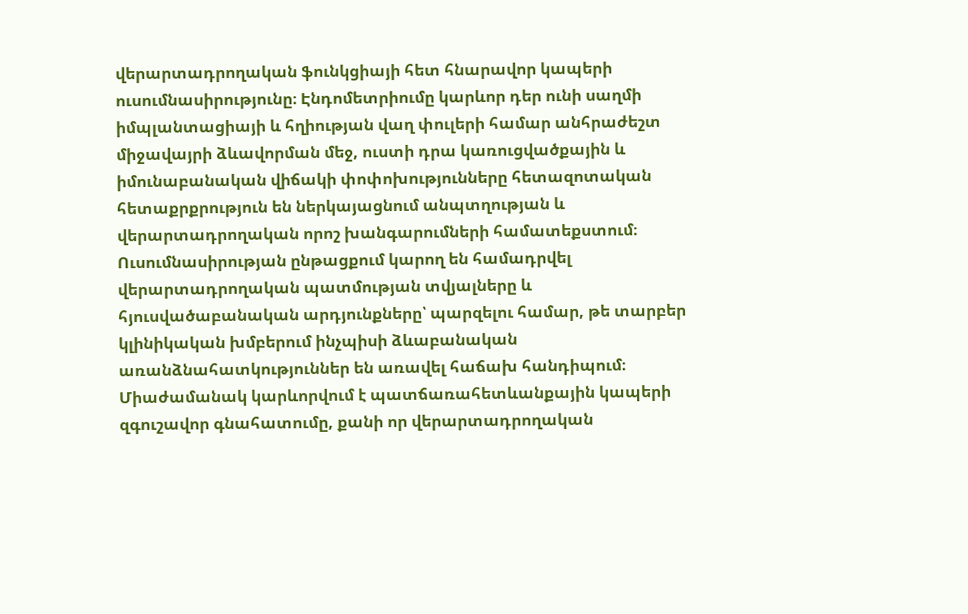վերարտադրողական ֆունկցիայի հետ հնարավոր կապերի ուսումնասիրությունը։ Էնդոմետրիումը կարևոր դեր ունի սաղմի իմպլանտացիայի և հղիության վաղ փուլերի համար անհրաժեշտ միջավայրի ձևավորման մեջ, ուստի դրա կառուցվածքային և իմունաբանական վիճակի փոփոխությունները հետազոտական հետաքրքրություն են ներկայացնում անպտղության և վերարտադրողական որոշ խանգարումների համատեքստում։ Ուսումնասիրության ընթացքում կարող են համադրվել վերարտադրողական պատմության տվյալները և հյուսվածաբանական արդյունքները՝ պարզելու համար, թե տարբեր կլինիկական խմբերում ինչպիսի ձևաբանական առանձնահատկություններ են առավել հաճախ հանդիպում։ Միաժամանակ կարևորվում է պատճառահետևանքային կապերի զգուշավոր գնահատումը, քանի որ վերարտադրողական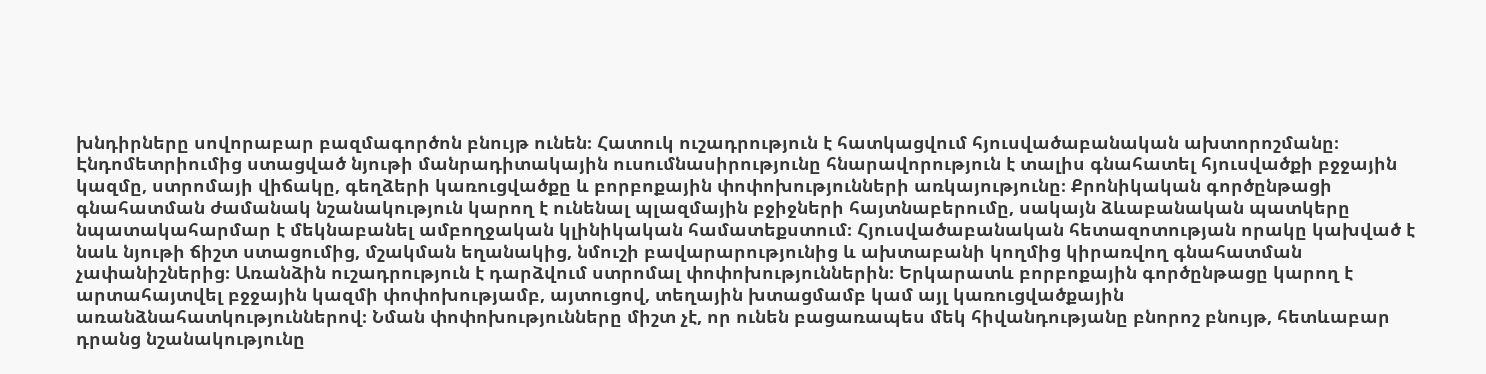խնդիրները սովորաբար բազմագործոն բնույթ ունեն։ Հատուկ ուշադրություն է հատկացվում հյուսվածաբանական ախտորոշմանը։ Էնդոմետրիումից ստացված նյութի մանրադիտակային ուսումնասիրությունը հնարավորություն է տալիս գնահատել հյուսվածքի բջջային կազմը, ստրոմայի վիճակը, գեղձերի կառուցվածքը և բորբոքային փոփոխությունների առկայությունը։ Քրոնիկական գործընթացի գնահատման ժամանակ նշանակություն կարող է ունենալ պլազմային բջիջների հայտնաբերումը, սակայն ձևաբանական պատկերը նպատակահարմար է մեկնաբանել ամբողջական կլինիկական համատեքստում։ Հյուսվածաբանական հետազոտության որակը կախված է նաև նյութի ճիշտ ստացումից, մշակման եղանակից, նմուշի բավարարությունից և ախտաբանի կողմից կիրառվող գնահատման չափանիշներից։ Առանձին ուշադրություն է դարձվում ստրոմալ փոփոխություններին։ Երկարատև բորբոքային գործընթացը կարող է արտահայտվել բջջային կազմի փոփոխությամբ, այտուցով, տեղային խտացմամբ կամ այլ կառուցվածքային առանձնահատկություններով։ Նման փոփոխությունները միշտ չէ, որ ունեն բացառապես մեկ հիվանդությանը բնորոշ բնույթ, հետևաբար դրանց նշանակությունը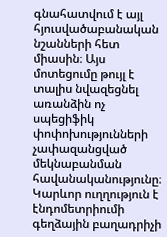գնահատվում է այլ հյուսվածաբանական նշանների հետ միասին։ Այս մոտեցումը թույլ է տալիս նվազեցնել առանձին ոչ սպեցիֆիկ փոփոխությունների չափազանցված մեկնաբանման հավանականությունը։ Կարևոր ուղղություն է էնդոմետրիումի գեղձային բաղադրիչի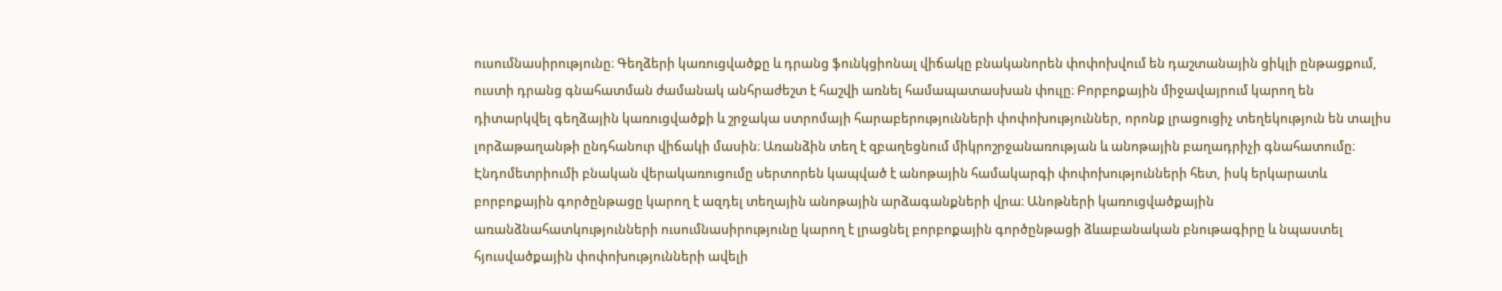ուսումնասիրությունը։ Գեղձերի կառուցվածքը և դրանց ֆունկցիոնալ վիճակը բնականորեն փոփոխվում են դաշտանային ցիկլի ընթացքում, ուստի դրանց գնահատման ժամանակ անհրաժեշտ է հաշվի առնել համապատասխան փուլը։ Բորբոքային միջավայրում կարող են դիտարկվել գեղձային կառուցվածքի և շրջակա ստրոմայի հարաբերությունների փոփոխություններ, որոնք լրացուցիչ տեղեկություն են տալիս լորձաթաղանթի ընդհանուր վիճակի մասին։ Առանձին տեղ է զբաղեցնում միկրոշրջանառության և անոթային բաղադրիչի գնահատումը։ Էնդոմետրիումի բնական վերակառուցումը սերտորեն կապված է անոթային համակարգի փոփոխությունների հետ, իսկ երկարատև բորբոքային գործընթացը կարող է ազդել տեղային անոթային արձագանքների վրա։ Անոթների կառուցվածքային առանձնահատկությունների ուսումնասիրությունը կարող է լրացնել բորբոքային գործընթացի ձևաբանական բնութագիրը և նպաստել հյուսվածքային փոփոխությունների ավելի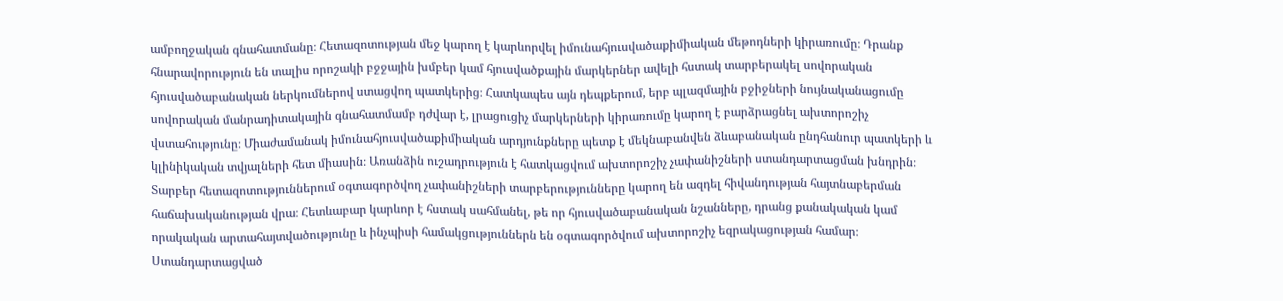ամբողջական գնահատմանը։ Հետազոտության մեջ կարող է կարևորվել իմունահյուսվածաքիմիական մեթոդների կիրառումը։ Դրանք հնարավորություն են տալիս որոշակի բջջային խմբեր կամ հյուսվածքային մարկերներ ավելի հստակ տարբերակել սովորական հյուսվածաբանական ներկումներով ստացվող պատկերից։ Հատկապես այն դեպքերում, երբ պլազմային բջիջների նույնականացումը սովորական մանրադիտակային գնահատմամբ դժվար է, լրացուցիչ մարկերների կիրառումը կարող է բարձրացնել ախտորոշիչ վստահությունը։ Միաժամանակ իմունահյուսվածաքիմիական արդյունքները պետք է մեկնաբանվեն ձևաբանական ընդհանուր պատկերի և կլինիկական տվյալների հետ միասին։ Առանձին ուշադրություն է հատկացվում ախտորոշիչ չափանիշների ստանդարտացման խնդրին։ Տարբեր հետազոտություններում օգտագործվող չափանիշների տարբերությունները կարող են ազդել հիվանդության հայտնաբերման հաճախականության վրա։ Հետևաբար կարևոր է հստակ սահմանել, թե որ հյուսվածաբանական նշանները, դրանց քանակական կամ որակական արտահայտվածությունը և ինչպիսի համակցություններն են օգտագործվում ախտորոշիչ եզրակացության համար։ Ստանդարտացված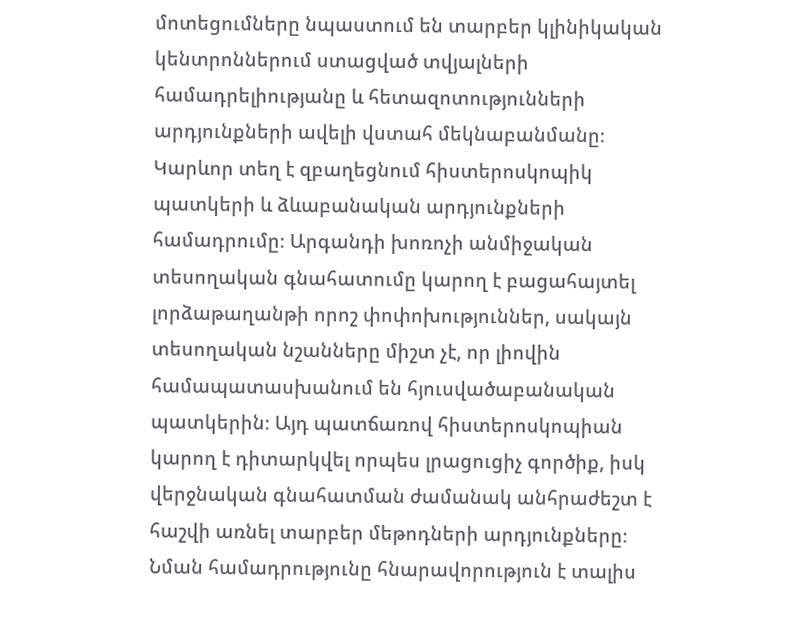մոտեցումները նպաստում են տարբեր կլինիկական կենտրոններում ստացված տվյալների համադրելիությանը և հետազոտությունների արդյունքների ավելի վստահ մեկնաբանմանը։ Կարևոր տեղ է զբաղեցնում հիստերոսկոպիկ պատկերի և ձևաբանական արդյունքների համադրումը։ Արգանդի խոռոչի անմիջական տեսողական գնահատումը կարող է բացահայտել լորձաթաղանթի որոշ փոփոխություններ, սակայն տեսողական նշանները միշտ չէ, որ լիովին համապատասխանում են հյուսվածաբանական պատկերին։ Այդ պատճառով հիստերոսկոպիան կարող է դիտարկվել որպես լրացուցիչ գործիք, իսկ վերջնական գնահատման ժամանակ անհրաժեշտ է հաշվի առնել տարբեր մեթոդների արդյունքները։ Նման համադրությունը հնարավորություն է տալիս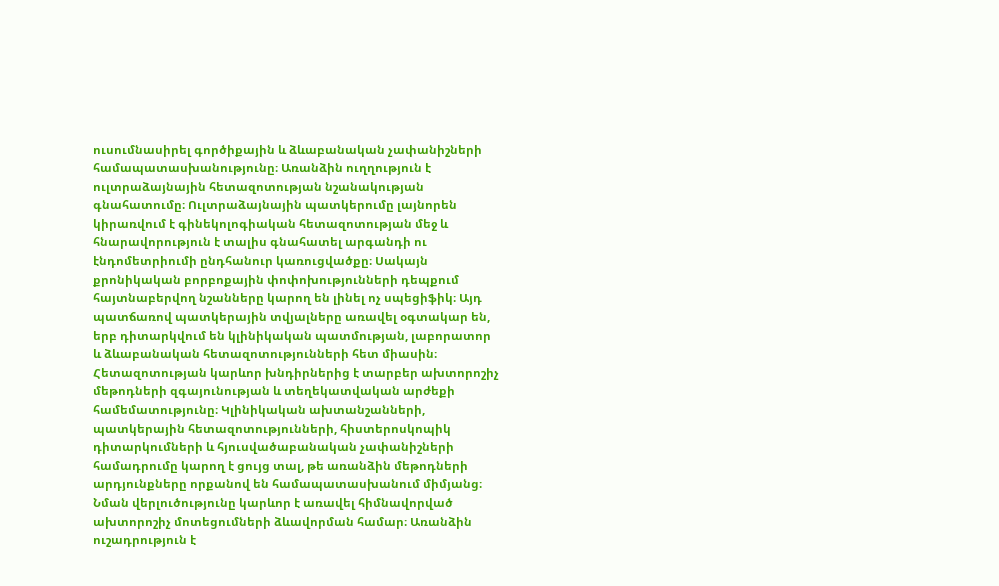ուսումնասիրել գործիքային և ձևաբանական չափանիշների համապատասխանությունը։ Առանձին ուղղություն է ուլտրաձայնային հետազոտության նշանակության գնահատումը։ Ուլտրաձայնային պատկերումը լայնորեն կիրառվում է գինեկոլոգիական հետազոտության մեջ և հնարավորություն է տալիս գնահատել արգանդի ու էնդոմետրիումի ընդհանուր կառուցվածքը։ Սակայն քրոնիկական բորբոքային փոփոխությունների դեպքում հայտնաբերվող նշանները կարող են լինել ոչ սպեցիֆիկ։ Այդ պատճառով պատկերային տվյալները առավել օգտակար են, երբ դիտարկվում են կլինիկական պատմության, լաբորատոր և ձևաբանական հետազոտությունների հետ միասին։ Հետազոտության կարևոր խնդիրներից է տարբեր ախտորոշիչ մեթոդների զգայունության և տեղեկատվական արժեքի համեմատությունը։ Կլինիկական ախտանշանների, պատկերային հետազոտությունների, հիստերոսկոպիկ դիտարկումների և հյուսվածաբանական չափանիշների համադրումը կարող է ցույց տալ, թե առանձին մեթոդների արդյունքները որքանով են համապատասխանում միմյանց։ Նման վերլուծությունը կարևոր է առավել հիմնավորված ախտորոշիչ մոտեցումների ձևավորման համար։ Առանձին ուշադրություն է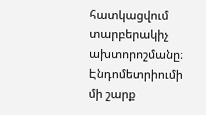հատկացվում տարբերակիչ ախտորոշմանը։ Էնդոմետրիումի մի շարք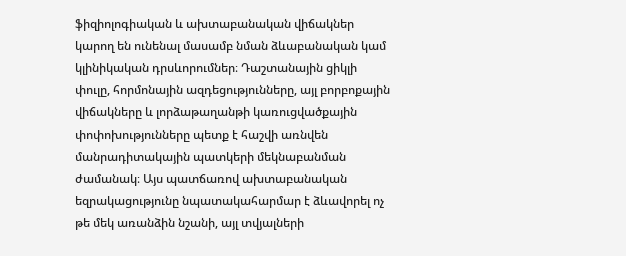ֆիզիոլոգիական և ախտաբանական վիճակներ կարող են ունենալ մասամբ նման ձևաբանական կամ կլինիկական դրսևորումներ։ Դաշտանային ցիկլի փուլը, հորմոնային ազդեցությունները, այլ բորբոքային վիճակները և լորձաթաղանթի կառուցվածքային փոփոխությունները պետք է հաշվի առնվեն մանրադիտակային պատկերի մեկնաբանման ժամանակ։ Այս պատճառով ախտաբանական եզրակացությունը նպատակահարմար է ձևավորել ոչ թե մեկ առանձին նշանի, այլ տվյալների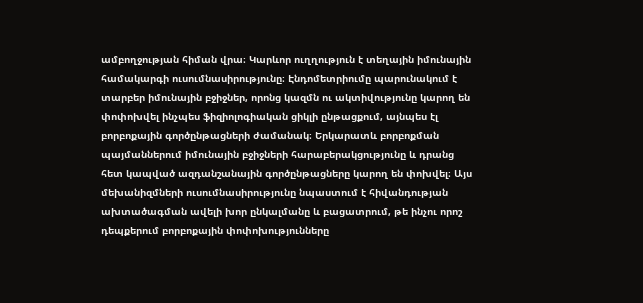ամբողջության հիման վրա։ Կարևոր ուղղություն է տեղային իմունային համակարգի ուսումնասիրությունը։ Էնդոմետրիումը պարունակում է տարբեր իմունային բջիջներ, որոնց կազմն ու ակտիվությունը կարող են փոփոխվել ինչպես ֆիզիոլոգիական ցիկլի ընթացքում, այնպես էլ բորբոքային գործընթացների ժամանակ։ Երկարատև բորբոքման պայմաններում իմունային բջիջների հարաբերակցությունը և դրանց հետ կապված ազդանշանային գործընթացները կարող են փոխվել։ Այս մեխանիզմների ուսումնասիրությունը նպաստում է հիվանդության ախտածագման ավելի խոր ընկալմանը և բացատրում, թե ինչու որոշ դեպքերում բորբոքային փոփոխությունները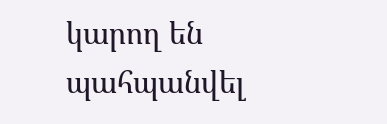կարող են պահպանվել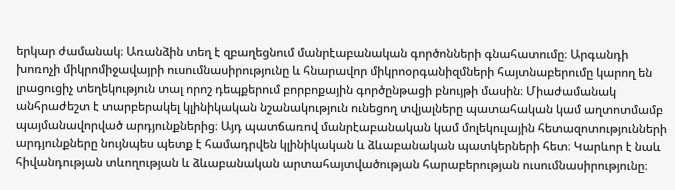երկար ժամանակ։ Առանձին տեղ է զբաղեցնում մանրէաբանական գործոնների գնահատումը։ Արգանդի խոռոչի միկրոմիջավայրի ուսումնասիրությունը և հնարավոր միկրոօրգանիզմների հայտնաբերումը կարող են լրացուցիչ տեղեկություն տալ որոշ դեպքերում բորբոքային գործընթացի բնույթի մասին։ Միաժամանակ անհրաժեշտ է տարբերակել կլինիկական նշանակություն ունեցող տվյալները պատահական կամ աղտոտմամբ պայմանավորված արդյունքներից։ Այդ պատճառով մանրէաբանական կամ մոլեկուլային հետազոտությունների արդյունքները նույնպես պետք է համադրվեն կլինիկական և ձևաբանական պատկերների հետ։ Կարևոր է նաև հիվանդության տևողության և ձևաբանական արտահայտվածության հարաբերության ուսումնասիրությունը։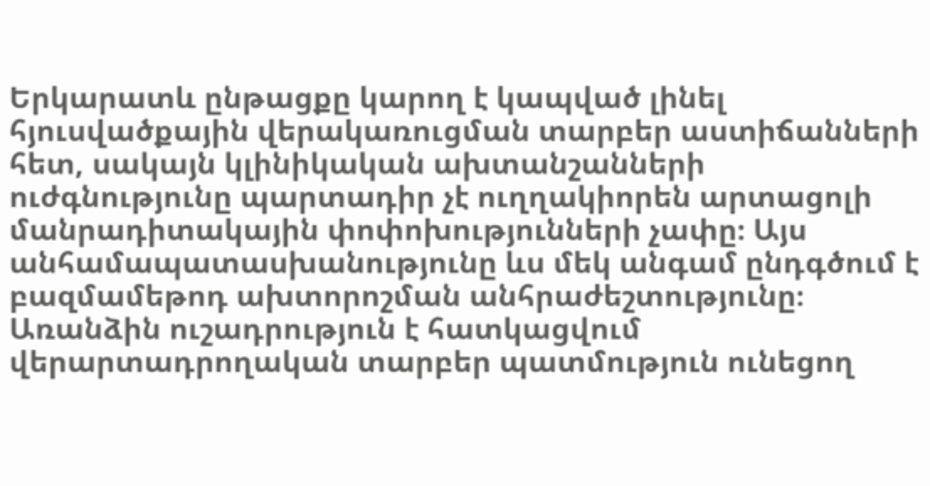Երկարատև ընթացքը կարող է կապված լինել հյուսվածքային վերակառուցման տարբեր աստիճանների հետ, սակայն կլինիկական ախտանշանների ուժգնությունը պարտադիր չէ ուղղակիորեն արտացոլի մանրադիտակային փոփոխությունների չափը։ Այս անհամապատասխանությունը ևս մեկ անգամ ընդգծում է բազմամեթոդ ախտորոշման անհրաժեշտությունը։ Առանձին ուշադրություն է հատկացվում վերարտադրողական տարբեր պատմություն ունեցող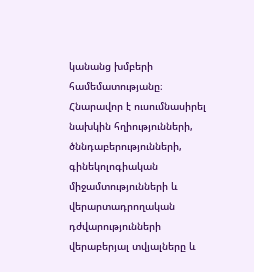կանանց խմբերի համեմատությանը։ Հնարավոր է ուսումնասիրել նախկին հղիությունների, ծննդաբերությունների, գինեկոլոգիական միջամտությունների և վերարտադրողական դժվարությունների վերաբերյալ տվյալները և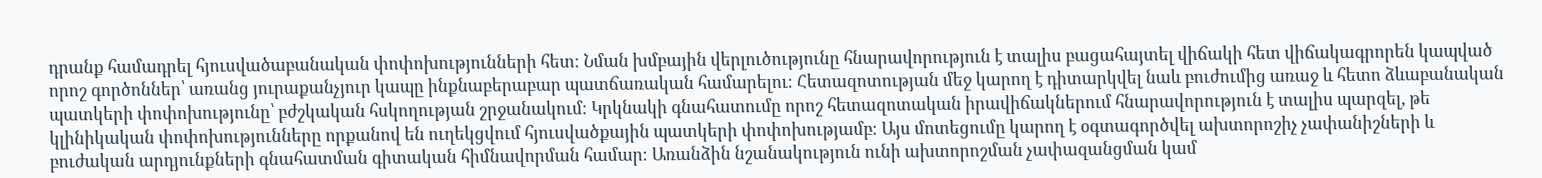դրանք համադրել հյուսվածաբանական փոփոխությունների հետ։ Նման խմբային վերլուծությունը հնարավորություն է տալիս բացահայտել վիճակի հետ վիճակագրորեն կապված որոշ գործոններ՝ առանց յուրաքանչյուր կապը ինքնաբերաբար պատճառական համարելու։ Հետազոտության մեջ կարող է դիտարկվել նաև բուժումից առաջ և հետո ձևաբանական պատկերի փոփոխությունը՝ բժշկական հսկողության շրջանակում։ Կրկնակի գնահատումը որոշ հետազոտական իրավիճակներում հնարավորություն է տալիս պարզել, թե կլինիկական փոփոխությունները որքանով են ուղեկցվում հյուսվածքային պատկերի փոփոխությամբ։ Այս մոտեցումը կարող է օգտագործվել ախտորոշիչ չափանիշների և բուժական արդյունքների գնահատման գիտական հիմնավորման համար։ Առանձին նշանակություն ունի ախտորոշման չափազանցման կամ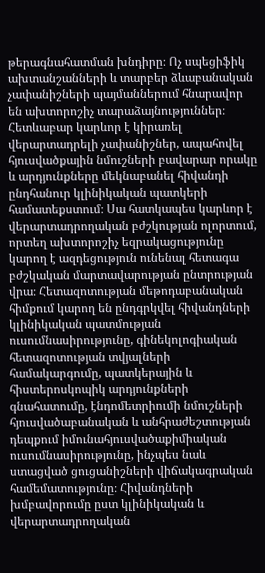թերագնահատման խնդիրը։ Ոչ սպեցիֆիկ ախտանշանների և տարբեր ձևաբանական չափանիշների պայմաններում հնարավոր են ախտորոշիչ տարաձայնություններ։ Հետևաբար կարևոր է կիրառել վերարտադրելի չափանիշներ, ապահովել հյուսվածքային նմուշների բավարար որակը և արդյունքները մեկնաբանել հիվանդի ընդհանուր կլինիկական պատկերի համատեքստում։ Սա հատկապես կարևոր է վերարտադրողական բժշկության ոլորտում, որտեղ ախտորոշիչ եզրակացությունը կարող է ազդեցություն ունենալ հետագա բժշկական մարտավարության ընտրության վրա։ Հետազոտության մեթոդաբանական հիմքում կարող են ընդգրկվել հիվանդների կլինիկական պատմության ուսումնասիրությունը, գինեկոլոգիական հետազոտության տվյալների համակարգումը, պատկերային և հիստերոսկոպիկ արդյունքների գնահատումը, էնդոմետրիումի նմուշների հյուսվածաբանական և անհրաժեշտության դեպքում իմունահյուսվածաքիմիական ուսումնասիրությունը, ինչպես նաև ստացված ցուցանիշների վիճակագրական համեմատությունը։ Հիվանդների խմբավորումը ըստ կլինիկական և վերարտադրողական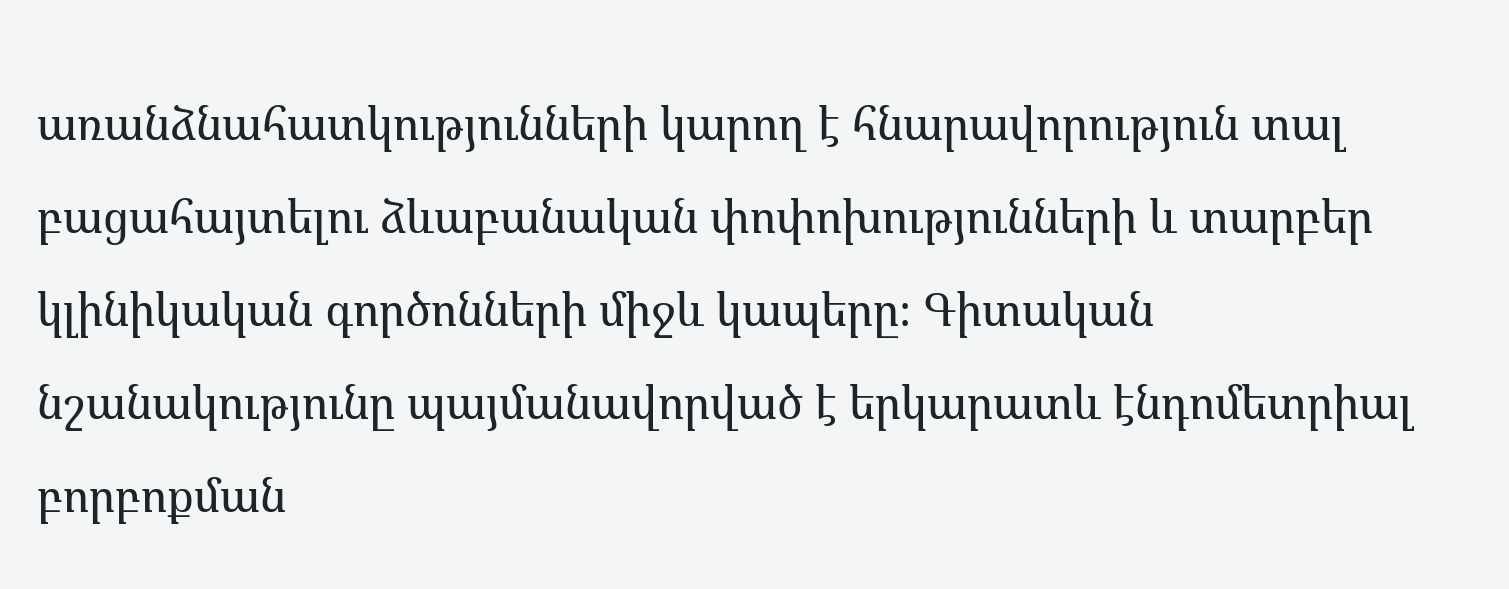առանձնահատկությունների կարող է հնարավորություն տալ բացահայտելու ձևաբանական փոփոխությունների և տարբեր կլինիկական գործոնների միջև կապերը։ Գիտական նշանակությունը պայմանավորված է երկարատև էնդոմետրիալ բորբոքման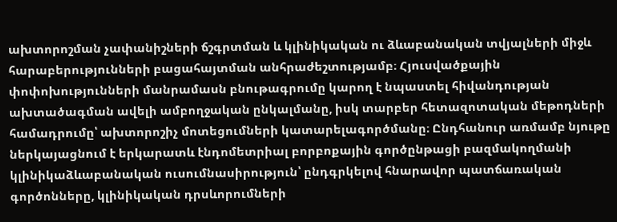ախտորոշման չափանիշների ճշգրտման և կլինիկական ու ձևաբանական տվյալների միջև հարաբերությունների բացահայտման անհրաժեշտությամբ։ Հյուսվածքային փոփոխությունների մանրամասն բնութագրումը կարող է նպաստել հիվանդության ախտածագման ավելի ամբողջական ընկալմանը, իսկ տարբեր հետազոտական մեթոդների համադրումը՝ ախտորոշիչ մոտեցումների կատարելագործմանը։ Ընդհանուր առմամբ նյութը ներկայացնում է երկարատև էնդոմետրիալ բորբոքային գործընթացի բազմակողմանի կլինիկաձևաբանական ուսումնասիրություն՝ ընդգրկելով հնարավոր պատճառական գործոնները, կլինիկական դրսևորումների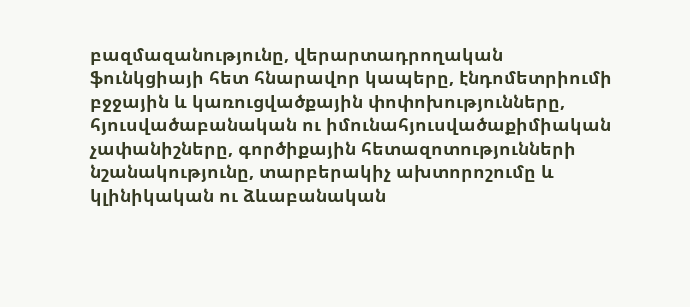բազմազանությունը, վերարտադրողական ֆունկցիայի հետ հնարավոր կապերը, էնդոմետրիումի բջջային և կառուցվածքային փոփոխությունները, հյուսվածաբանական ու իմունահյուսվածաքիմիական չափանիշները, գործիքային հետազոտությունների նշանակությունը, տարբերակիչ ախտորոշումը և կլինիկական ու ձևաբանական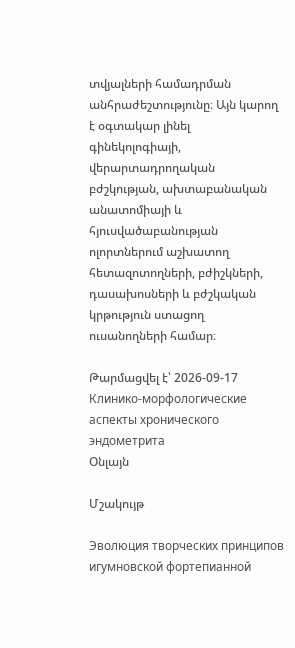տվյալների համադրման անհրաժեշտությունը։ Այն կարող է օգտակար լինել գինեկոլոգիայի, վերարտադրողական բժշկության, ախտաբանական անատոմիայի և հյուսվածաբանության ոլորտներում աշխատող հետազոտողների, բժիշկների, դասախոսների և բժշկական կրթություն ստացող ուսանողների համար։

Թարմացվել է՝ 2026-09-17
Клинико-морфологические аспекты хронического эндометрита
Օնլայն

Մշակույթ

Эволюция творческих принципов игумновской фортепианной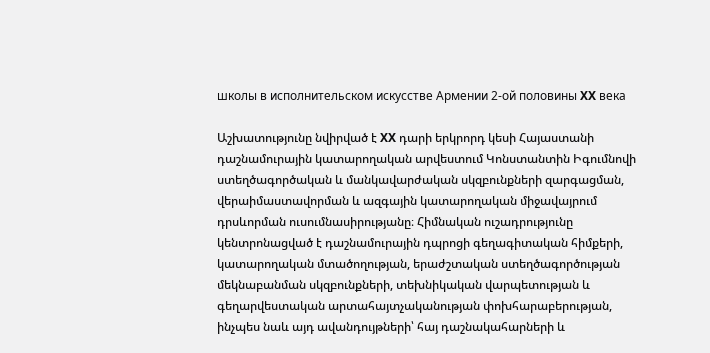школы в исполнительском искусстве Армении 2-ой половины XX века

Աշխատությունը նվիրված է XX դարի երկրորդ կեսի Հայաստանի դաշնամուրային կատարողական արվեստում Կոնստանտին Իգումնովի ստեղծագործական և մանկավարժական սկզբունքների զարգացման, վերաիմաստավորման և ազգային կատարողական միջավայրում դրսևորման ուսումնասիրությանը։ Հիմնական ուշադրությունը կենտրոնացված է դաշնամուրային դպրոցի գեղագիտական հիմքերի, կատարողական մտածողության, երաժշտական ստեղծագործության մեկնաբանման սկզբունքների, տեխնիկական վարպետության և գեղարվեստական արտահայտչականության փոխհարաբերության, ինչպես նաև այդ ավանդույթների՝ հայ դաշնակահարների և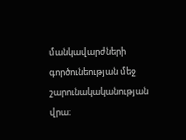մանկավարժների գործունեության մեջ շարունակականության վրա։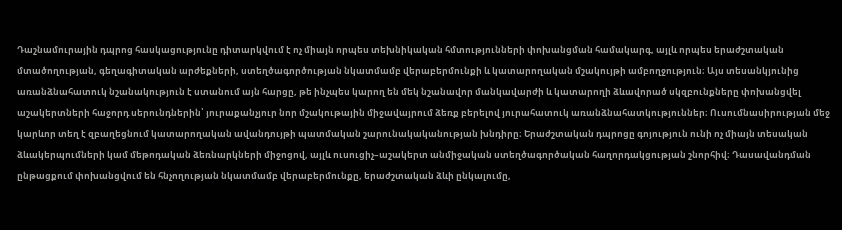Դաշնամուրային դպրոց հասկացությունը դիտարկվում է ոչ միայն որպես տեխնիկական հմտությունների փոխանցման համակարգ, այլև որպես երաժշտական մտածողության, գեղագիտական արժեքների, ստեղծագործության նկատմամբ վերաբերմունքի և կատարողական մշակույթի ամբողջություն։ Այս տեսանկյունից առանձնահատուկ նշանակություն է ստանում այն հարցը, թե ինչպես կարող են մեկ նշանավոր մանկավարժի և կատարողի ձևավորած սկզբունքները փոխանցվել աշակերտների հաջորդ սերունդներին՝ յուրաքանչյուր նոր մշակութային միջավայրում ձեռք բերելով յուրահատուկ առանձնահատկություններ։ Ուսումնասիրության մեջ կարևոր տեղ է զբաղեցնում կատարողական ավանդույթի պատմական շարունակականության խնդիրը։ Երաժշտական դպրոցը գոյություն ունի ոչ միայն տեսական ձևակերպումների կամ մեթոդական ձեռնարկների միջոցով, այլև ուսուցիչ–աշակերտ անմիջական ստեղծագործական հաղորդակցության շնորհիվ։ Դասավանդման ընթացքում փոխանցվում են հնչողության նկատմամբ վերաբերմունքը, երաժշտական ձևի ընկալումը,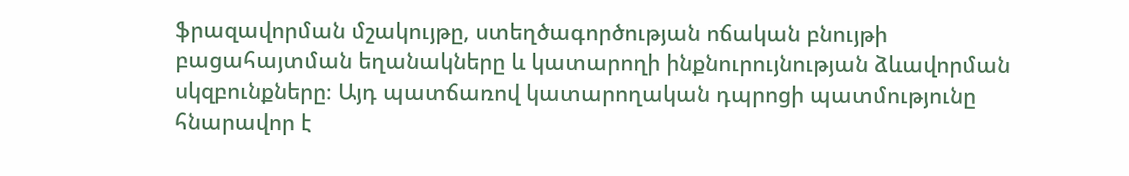ֆրազավորման մշակույթը, ստեղծագործության ոճական բնույթի բացահայտման եղանակները և կատարողի ինքնուրույնության ձևավորման սկզբունքները։ Այդ պատճառով կատարողական դպրոցի պատմությունը հնարավոր է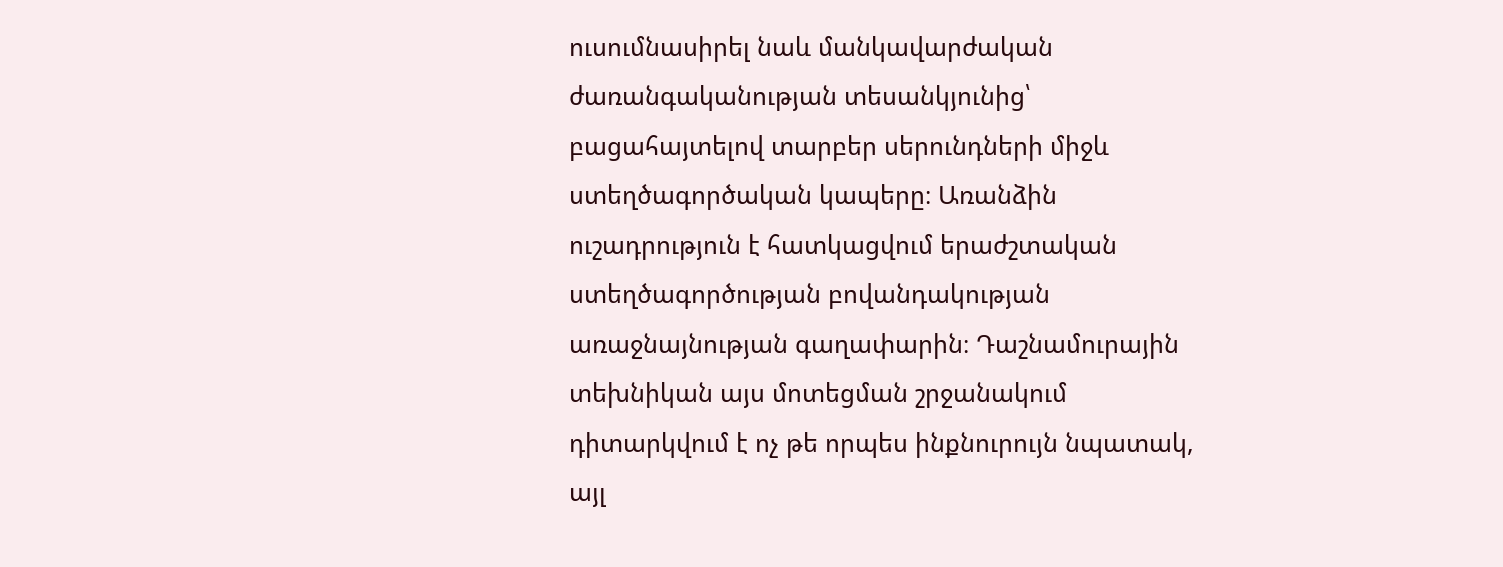ուսումնասիրել նաև մանկավարժական ժառանգականության տեսանկյունից՝ բացահայտելով տարբեր սերունդների միջև ստեղծագործական կապերը։ Առանձին ուշադրություն է հատկացվում երաժշտական ստեղծագործության բովանդակության առաջնայնության գաղափարին։ Դաշնամուրային տեխնիկան այս մոտեցման շրջանակում դիտարկվում է ոչ թե որպես ինքնուրույն նպատակ, այլ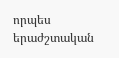որպես երաժշտական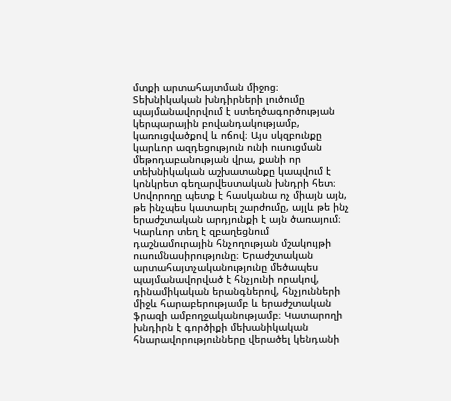մտքի արտահայտման միջոց։ Տեխնիկական խնդիրների լուծումը պայմանավորվում է ստեղծագործության կերպարային բովանդակությամբ, կառուցվածքով և ոճով։ Այս սկզբունքը կարևոր ազդեցություն ունի ուսուցման մեթոդաբանության վրա, քանի որ տեխնիկական աշխատանքը կապվում է կոնկրետ գեղարվեստական խնդրի հետ։ Սովորողը պետք է հասկանա ոչ միայն այն, թե ինչպես կատարել շարժումը, այլև թե ինչ երաժշտական արդյունքի է այն ծառայում։ Կարևոր տեղ է զբաղեցնում դաշնամուրային հնչողության մշակույթի ուսումնասիրությունը։ Երաժշտական արտահայտչականությունը մեծապես պայմանավորված է հնչյունի որակով, դինամիկական երանգներով, հնչյունների միջև հարաբերությամբ և երաժշտական ֆրազի ամբողջականությամբ։ Կատարողի խնդիրն է գործիքի մեխանիկական հնարավորությունները վերածել կենդանի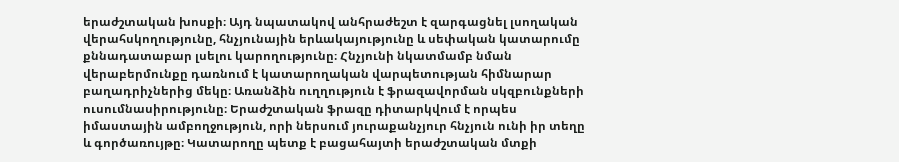երաժշտական խոսքի։ Այդ նպատակով անհրաժեշտ է զարգացնել լսողական վերահսկողությունը, հնչյունային երևակայությունը և սեփական կատարումը քննադատաբար լսելու կարողությունը։ Հնչյունի նկատմամբ նման վերաբերմունքը դառնում է կատարողական վարպետության հիմնարար բաղադրիչներից մեկը։ Առանձին ուղղություն է ֆրազավորման սկզբունքների ուսումնասիրությունը։ Երաժշտական ֆրազը դիտարկվում է որպես իմաստային ամբողջություն, որի ներսում յուրաքանչյուր հնչյուն ունի իր տեղը և գործառույթը։ Կատարողը պետք է բացահայտի երաժշտական մտքի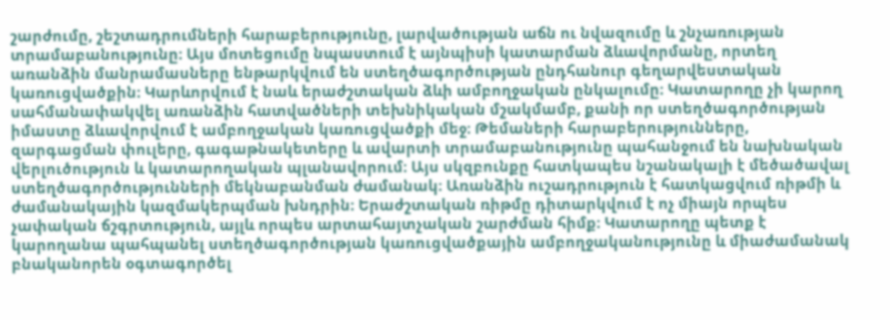շարժումը, շեշտադրումների հարաբերությունը, լարվածության աճն ու նվազումը և շնչառության տրամաբանությունը։ Այս մոտեցումը նպաստում է այնպիսի կատարման ձևավորմանը, որտեղ առանձին մանրամասները ենթարկվում են ստեղծագործության ընդհանուր գեղարվեստական կառուցվածքին։ Կարևորվում է նաև երաժշտական ձևի ամբողջական ընկալումը։ Կատարողը չի կարող սահմանափակվել առանձին հատվածների տեխնիկական մշակմամբ, քանի որ ստեղծագործության իմաստը ձևավորվում է ամբողջական կառուցվածքի մեջ։ Թեմաների հարաբերությունները, զարգացման փուլերը, գագաթնակետերը և ավարտի տրամաբանությունը պահանջում են նախնական վերլուծություն և կատարողական պլանավորում։ Այս սկզբունքը հատկապես նշանակալի է մեծածավալ ստեղծագործությունների մեկնաբանման ժամանակ։ Առանձին ուշադրություն է հատկացվում ռիթմի և ժամանակային կազմակերպման խնդրին։ Երաժշտական ռիթմը դիտարկվում է ոչ միայն որպես չափական ճշգրտություն, այլև որպես արտահայտչական շարժման հիմք։ Կատարողը պետք է կարողանա պահպանել ստեղծագործության կառուցվածքային ամբողջականությունը և միաժամանակ բնականորեն օգտագործել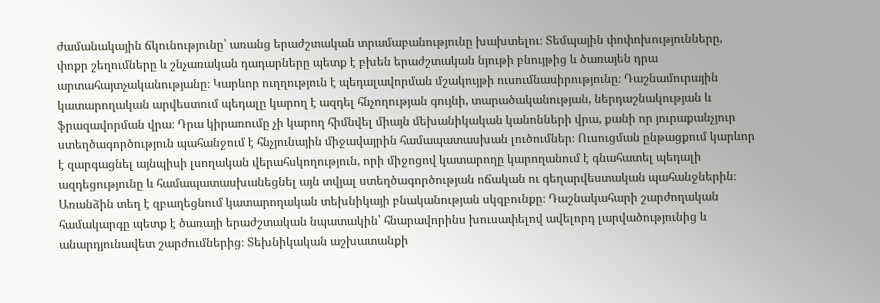ժամանակային ճկունությունը՝ առանց երաժշտական տրամաբանությունը խախտելու։ Տեմպային փոփոխությունները, փոքր շեղումները և շնչառական դադարները պետք է բխեն երաժշտական նյութի բնույթից և ծառայեն դրա արտահայտչականությանը։ Կարևոր ուղղություն է պեդալավորման մշակույթի ուսումնասիրությունը։ Դաշնամուրային կատարողական արվեստում պեդալը կարող է ազդել հնչողության գույնի, տարածականության, ներդաշնակության և ֆրազավորման վրա։ Դրա կիրառումը չի կարող հիմնվել միայն մեխանիկական կանոնների վրա, քանի որ յուրաքանչյուր ստեղծագործություն պահանջում է հնչյունային միջավայրին համապատասխան լուծումներ։ Ուսուցման ընթացքում կարևոր է զարգացնել այնպիսի լսողական վերահսկողություն, որի միջոցով կատարողը կարողանում է գնահատել պեդալի ազդեցությունը և համապատասխանեցնել այն տվյալ ստեղծագործության ոճական ու գեղարվեստական պահանջներին։ Առանձին տեղ է զբաղեցնում կատարողական տեխնիկայի բնականության սկզբունքը։ Դաշնակահարի շարժողական համակարգը պետք է ծառայի երաժշտական նպատակին՝ հնարավորինս խուսափելով ավելորդ լարվածությունից և անարդյունավետ շարժումներից։ Տեխնիկական աշխատանքի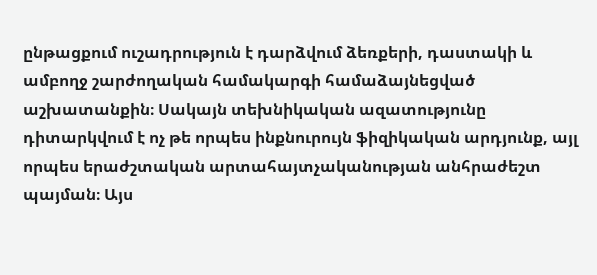ընթացքում ուշադրություն է դարձվում ձեռքերի, դաստակի և ամբողջ շարժողական համակարգի համաձայնեցված աշխատանքին։ Սակայն տեխնիկական ազատությունը դիտարկվում է ոչ թե որպես ինքնուրույն ֆիզիկական արդյունք, այլ որպես երաժշտական արտահայտչականության անհրաժեշտ պայման։ Այս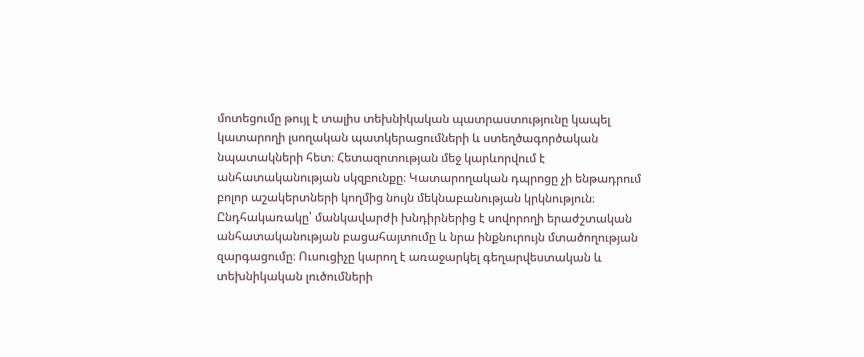մոտեցումը թույլ է տալիս տեխնիկական պատրաստությունը կապել կատարողի լսողական պատկերացումների և ստեղծագործական նպատակների հետ։ Հետազոտության մեջ կարևորվում է անհատականության սկզբունքը։ Կատարողական դպրոցը չի ենթադրում բոլոր աշակերտների կողմից նույն մեկնաբանության կրկնություն։ Ընդհակառակը՝ մանկավարժի խնդիրներից է սովորողի երաժշտական անհատականության բացահայտումը և նրա ինքնուրույն մտածողության զարգացումը։ Ուսուցիչը կարող է առաջարկել գեղարվեստական և տեխնիկական լուծումների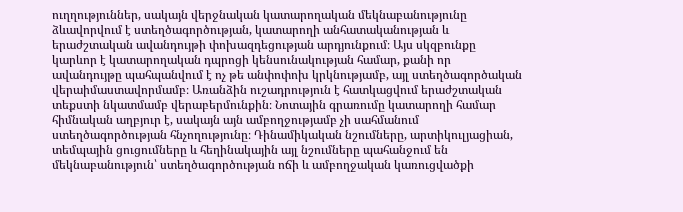ուղղություններ, սակայն վերջնական կատարողական մեկնաբանությունը ձևավորվում է ստեղծագործության, կատարողի անհատականության և երաժշտական ավանդույթի փոխազդեցության արդյունքում։ Այս սկզբունքը կարևոր է կատարողական դպրոցի կենսունակության համար, քանի որ ավանդույթը պահպանվում է ոչ թե անփոփոխ կրկնությամբ, այլ ստեղծագործական վերաիմաստավորմամբ։ Առանձին ուշադրություն է հատկացվում երաժշտական տեքստի նկատմամբ վերաբերմունքին։ Նոտային գրառումը կատարողի համար հիմնական աղբյուր է, սակայն այն ամբողջությամբ չի սահմանում ստեղծագործության հնչողությունը։ Դինամիկական նշումները, արտիկուլյացիան, տեմպային ցուցումները և հեղինակային այլ նշումները պահանջում են մեկնաբանություն՝ ստեղծագործության ոճի և ամբողջական կառուցվածքի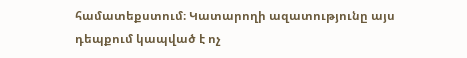համատեքստում։ Կատարողի ազատությունը այս դեպքում կապված է ոչ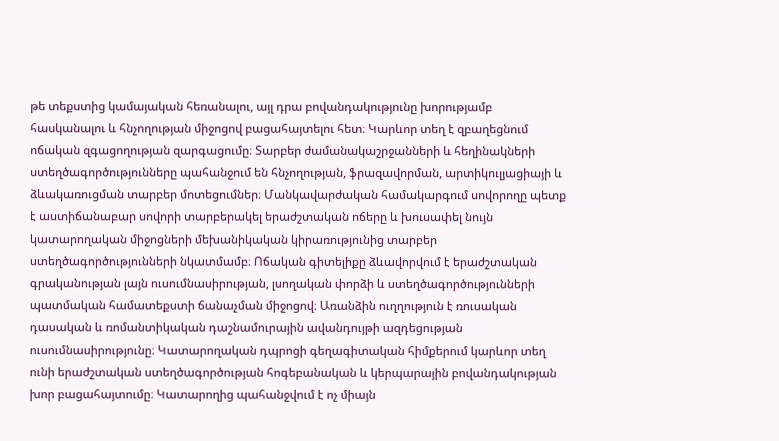թե տեքստից կամայական հեռանալու, այլ դրա բովանդակությունը խորությամբ հասկանալու և հնչողության միջոցով բացահայտելու հետ։ Կարևոր տեղ է զբաղեցնում ոճական զգացողության զարգացումը։ Տարբեր ժամանակաշրջանների և հեղինակների ստեղծագործությունները պահանջում են հնչողության, ֆրազավորման, արտիկուլյացիայի և ձևակառուցման տարբեր մոտեցումներ։ Մանկավարժական համակարգում սովորողը պետք է աստիճանաբար սովորի տարբերակել երաժշտական ոճերը և խուսափել նույն կատարողական միջոցների մեխանիկական կիրառությունից տարբեր ստեղծագործությունների նկատմամբ։ Ոճական գիտելիքը ձևավորվում է երաժշտական գրականության լայն ուսումնասիրության, լսողական փորձի և ստեղծագործությունների պատմական համատեքստի ճանաչման միջոցով։ Առանձին ուղղություն է ռուսական դասական և ռոմանտիկական դաշնամուրային ավանդույթի ազդեցության ուսումնասիրությունը։ Կատարողական դպրոցի գեղագիտական հիմքերում կարևոր տեղ ունի երաժշտական ստեղծագործության հոգեբանական և կերպարային բովանդակության խոր բացահայտումը։ Կատարողից պահանջվում է ոչ միայն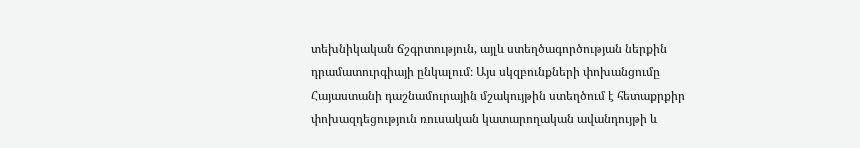տեխնիկական ճշգրտություն, այլև ստեղծագործության ներքին դրամատուրգիայի ընկալում։ Այս սկզբունքների փոխանցումը Հայաստանի դաշնամուրային մշակույթին ստեղծում է հետաքրքիր փոխազդեցություն ռուսական կատարողական ավանդույթի և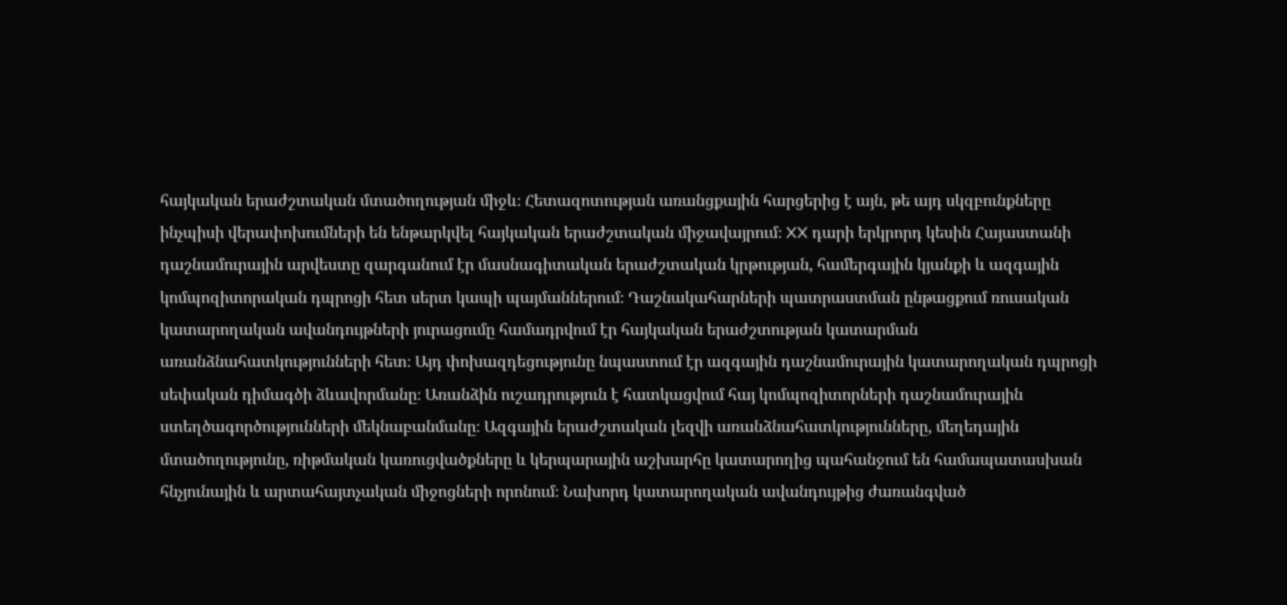հայկական երաժշտական մտածողության միջև։ Հետազոտության առանցքային հարցերից է այն, թե այդ սկզբունքները ինչպիսի վերափոխումների են ենթարկվել հայկական երաժշտական միջավայրում։ XX դարի երկրորդ կեսին Հայաստանի դաշնամուրային արվեստը զարգանում էր մասնագիտական երաժշտական կրթության, համերգային կյանքի և ազգային կոմպոզիտորական դպրոցի հետ սերտ կապի պայմաններում։ Դաշնակահարների պատրաստման ընթացքում ռուսական կատարողական ավանդույթների յուրացումը համադրվում էր հայկական երաժշտության կատարման առանձնահատկությունների հետ։ Այդ փոխազդեցությունը նպաստում էր ազգային դաշնամուրային կատարողական դպրոցի սեփական դիմագծի ձևավորմանը։ Առանձին ուշադրություն է հատկացվում հայ կոմպոզիտորների դաշնամուրային ստեղծագործությունների մեկնաբանմանը։ Ազգային երաժշտական լեզվի առանձնահատկությունները, մեղեդային մտածողությունը, ռիթմական կառուցվածքները և կերպարային աշխարհը կատարողից պահանջում են համապատասխան հնչյունային և արտահայտչական միջոցների որոնում։ Նախորդ կատարողական ավանդույթից ժառանգված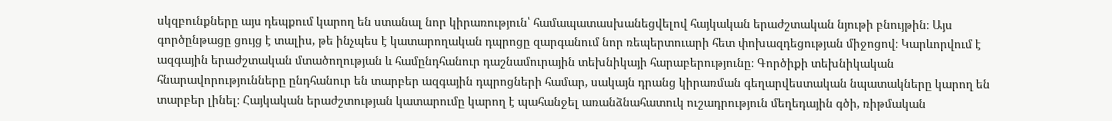սկզբունքները այս դեպքում կարող են ստանալ նոր կիրառություն՝ համապատասխանեցվելով հայկական երաժշտական նյութի բնույթին։ Այս գործընթացը ցույց է տալիս, թե ինչպես է կատարողական դպրոցը զարգանում նոր ռեպերտուարի հետ փոխազդեցության միջոցով։ Կարևորվում է ազգային երաժշտական մտածողության և համընդհանուր դաշնամուրային տեխնիկայի հարաբերությունը։ Գործիքի տեխնիկական հնարավորությունները ընդհանուր են տարբեր ազգային դպրոցների համար, սակայն դրանց կիրառման գեղարվեստական նպատակները կարող են տարբեր լինել։ Հայկական երաժշտության կատարումը կարող է պահանջել առանձնահատուկ ուշադրություն մեղեդային գծի, ռիթմական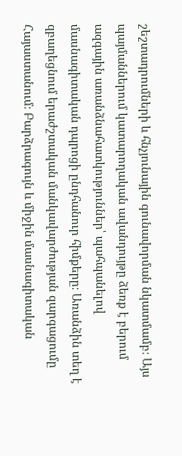շեշտադրումների և հնչյունային գունավորման նկատմամբ։ Այս պայմաններում կատարողական ավանդույթը ձեռք է բերում ազգային առանձնահատկություններ՝ պահպանելով մասնագիտական դպրոցի ընդհանուր հիմքերը։ Առանձին տեղ է զբաղեցնում երաժշտական մանկավարժության զարգացումը Հայաստանում։ Բարձրագույն և միջին մասնագիտական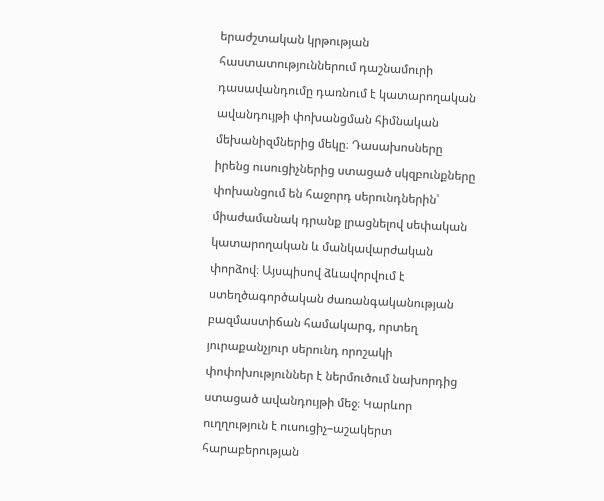երաժշտական կրթության հաստատություններում դաշնամուրի դասավանդումը դառնում է կատարողական ավանդույթի փոխանցման հիմնական մեխանիզմներից մեկը։ Դասախոսները իրենց ուսուցիչներից ստացած սկզբունքները փոխանցում են հաջորդ սերունդներին՝ միաժամանակ դրանք լրացնելով սեփական կատարողական և մանկավարժական փորձով։ Այսպիսով ձևավորվում է ստեղծագործական ժառանգականության բազմաստիճան համակարգ, որտեղ յուրաքանչյուր սերունդ որոշակի փոփոխություններ է ներմուծում նախորդից ստացած ավանդույթի մեջ։ Կարևոր ուղղություն է ուսուցիչ–աշակերտ հարաբերության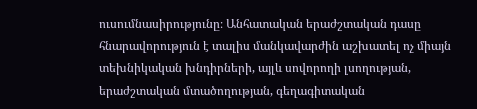ուսումնասիրությունը։ Անհատական երաժշտական դասը հնարավորություն է տալիս մանկավարժին աշխատել ոչ միայն տեխնիկական խնդիրների, այլև սովորողի լսողության, երաժշտական մտածողության, գեղագիտական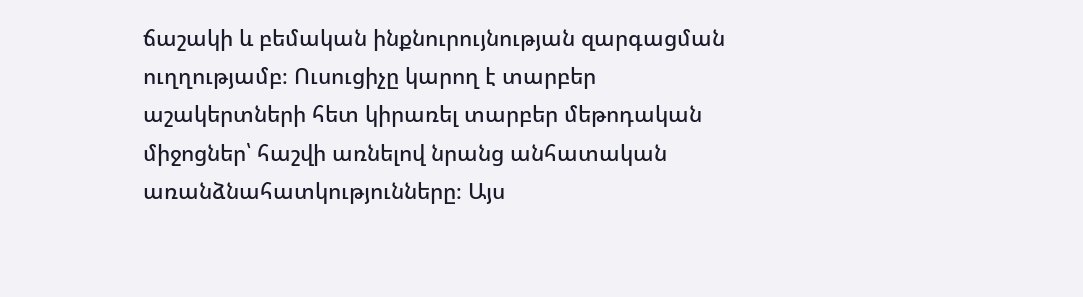ճաշակի և բեմական ինքնուրույնության զարգացման ուղղությամբ։ Ուսուցիչը կարող է տարբեր աշակերտների հետ կիրառել տարբեր մեթոդական միջոցներ՝ հաշվի առնելով նրանց անհատական առանձնահատկությունները։ Այս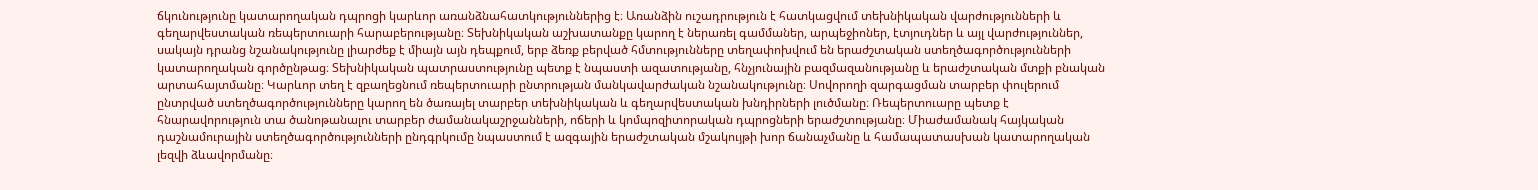ճկունությունը կատարողական դպրոցի կարևոր առանձնահատկություններից է։ Առանձին ուշադրություն է հատկացվում տեխնիկական վարժությունների և գեղարվեստական ռեպերտուարի հարաբերությանը։ Տեխնիկական աշխատանքը կարող է ներառել գամմաներ, արպեջիոներ, էտյուդներ և այլ վարժություններ, սակայն դրանց նշանակությունը լիարժեք է միայն այն դեպքում, երբ ձեռք բերված հմտությունները տեղափոխվում են երաժշտական ստեղծագործությունների կատարողական գործընթաց։ Տեխնիկական պատրաստությունը պետք է նպաստի ազատությանը, հնչյունային բազմազանությանը և երաժշտական մտքի բնական արտահայտմանը։ Կարևոր տեղ է զբաղեցնում ռեպերտուարի ընտրության մանկավարժական նշանակությունը։ Սովորողի զարգացման տարբեր փուլերում ընտրված ստեղծագործությունները կարող են ծառայել տարբեր տեխնիկական և գեղարվեստական խնդիրների լուծմանը։ Ռեպերտուարը պետք է հնարավորություն տա ծանոթանալու տարբեր ժամանակաշրջանների, ոճերի և կոմպոզիտորական դպրոցների երաժշտությանը։ Միաժամանակ հայկական դաշնամուրային ստեղծագործությունների ընդգրկումը նպաստում է ազգային երաժշտական մշակույթի խոր ճանաչմանը և համապատասխան կատարողական լեզվի ձևավորմանը։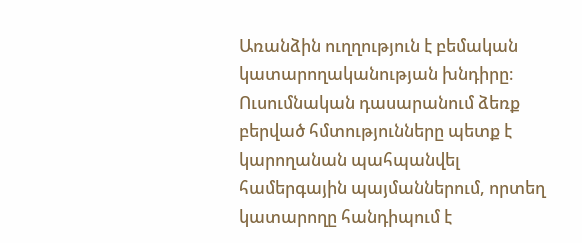Առանձին ուղղություն է բեմական կատարողականության խնդիրը։ Ուսումնական դասարանում ձեռք բերված հմտությունները պետք է կարողանան պահպանվել համերգային պայմաններում, որտեղ կատարողը հանդիպում է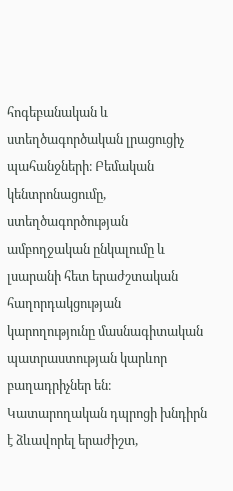հոգեբանական և ստեղծագործական լրացուցիչ պահանջների։ Բեմական կենտրոնացումը, ստեղծագործության ամբողջական ընկալումը և լսարանի հետ երաժշտական հաղորդակցության կարողությունը մասնագիտական պատրաստության կարևոր բաղադրիչներ են։ Կատարողական դպրոցի խնդիրն է ձևավորել երաժիշտ,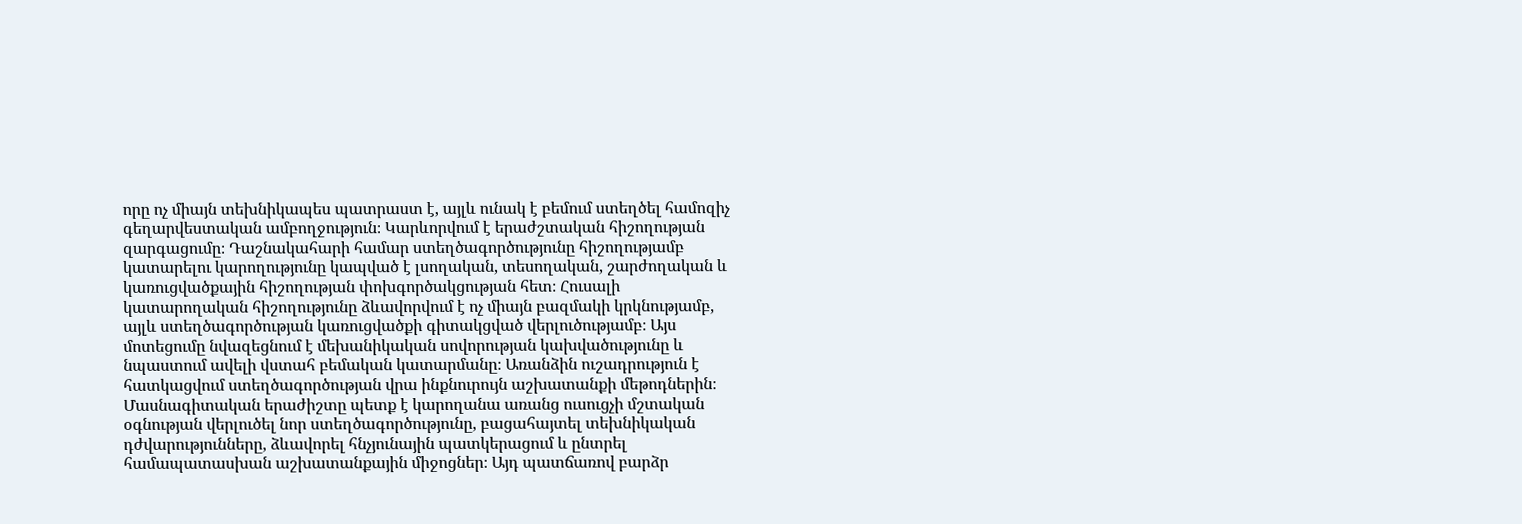որը ոչ միայն տեխնիկապես պատրաստ է, այլև ունակ է բեմում ստեղծել համոզիչ գեղարվեստական ամբողջություն։ Կարևորվում է երաժշտական հիշողության զարգացումը։ Դաշնակահարի համար ստեղծագործությունը հիշողությամբ կատարելու կարողությունը կապված է լսողական, տեսողական, շարժողական և կառուցվածքային հիշողության փոխգործակցության հետ։ Հուսալի կատարողական հիշողությունը ձևավորվում է ոչ միայն բազմակի կրկնությամբ, այլև ստեղծագործության կառուցվածքի գիտակցված վերլուծությամբ։ Այս մոտեցումը նվազեցնում է մեխանիկական սովորության կախվածությունը և նպաստում ավելի վստահ բեմական կատարմանը։ Առանձին ուշադրություն է հատկացվում ստեղծագործության վրա ինքնուրույն աշխատանքի մեթոդներին։ Մասնագիտական երաժիշտը պետք է կարողանա առանց ուսուցչի մշտական օգնության վերլուծել նոր ստեղծագործությունը, բացահայտել տեխնիկական դժվարությունները, ձևավորել հնչյունային պատկերացում և ընտրել համապատասխան աշխատանքային միջոցներ։ Այդ պատճառով բարձր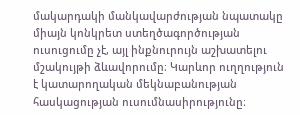մակարդակի մանկավարժության նպատակը միայն կոնկրետ ստեղծագործության ուսուցումը չէ, այլ ինքնուրույն աշխատելու մշակույթի ձևավորումը։ Կարևոր ուղղություն է կատարողական մեկնաբանության հասկացության ուսումնասիրությունը։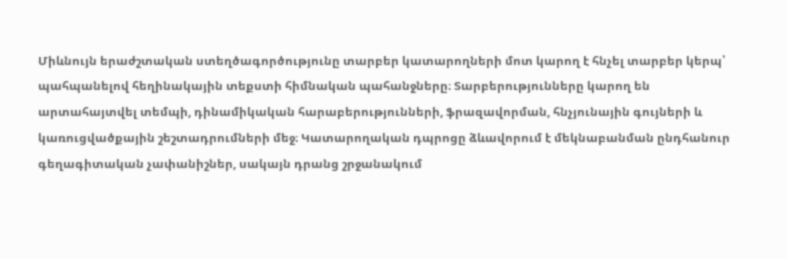Միևնույն երաժշտական ստեղծագործությունը տարբեր կատարողների մոտ կարող է հնչել տարբեր կերպ՝ պահպանելով հեղինակային տեքստի հիմնական պահանջները։ Տարբերությունները կարող են արտահայտվել տեմպի, դինամիկական հարաբերությունների, ֆրազավորման, հնչյունային գույների և կառուցվածքային շեշտադրումների մեջ։ Կատարողական դպրոցը ձևավորում է մեկնաբանման ընդհանուր գեղագիտական չափանիշներ, սակայն դրանց շրջանակում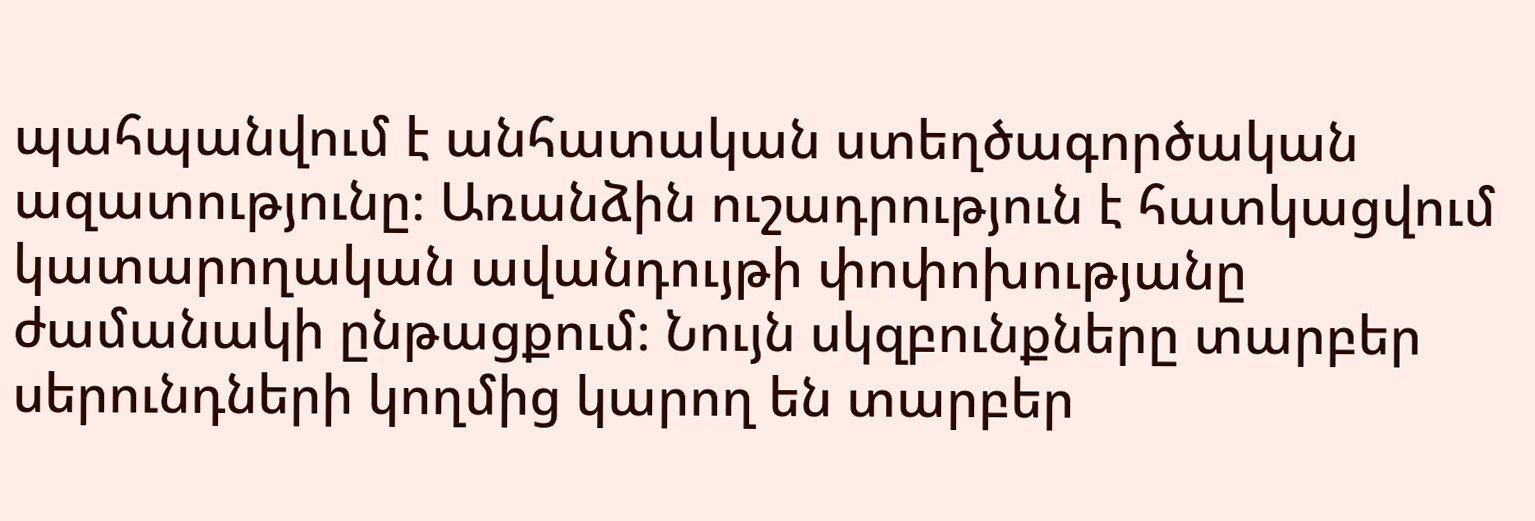պահպանվում է անհատական ստեղծագործական ազատությունը։ Առանձին ուշադրություն է հատկացվում կատարողական ավանդույթի փոփոխությանը ժամանակի ընթացքում։ Նույն սկզբունքները տարբեր սերունդների կողմից կարող են տարբեր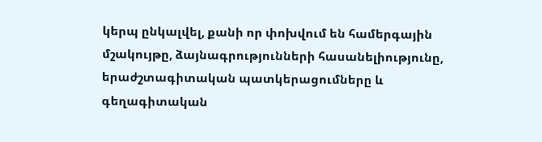կերպ ընկալվել, քանի որ փոխվում են համերգային մշակույթը, ձայնագրությունների հասանելիությունը, երաժշտագիտական պատկերացումները և գեղագիտական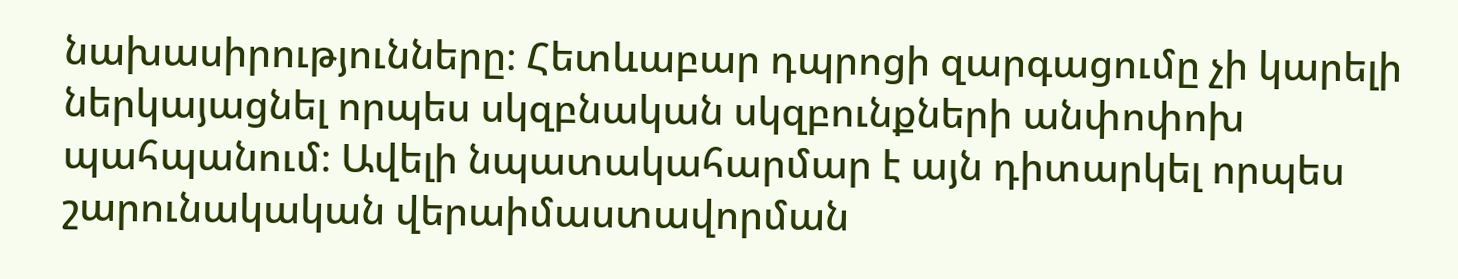նախասիրությունները։ Հետևաբար դպրոցի զարգացումը չի կարելի ներկայացնել որպես սկզբնական սկզբունքների անփոփոխ պահպանում։ Ավելի նպատակահարմար է այն դիտարկել որպես շարունակական վերաիմաստավորման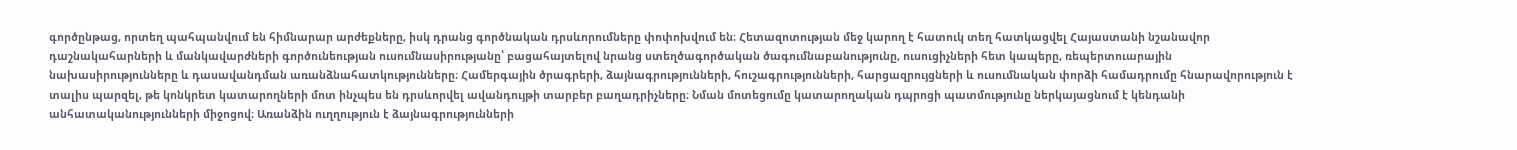գործընթաց, որտեղ պահպանվում են հիմնարար արժեքները, իսկ դրանց գործնական դրսևորումները փոփոխվում են։ Հետազոտության մեջ կարող է հատուկ տեղ հատկացվել Հայաստանի նշանավոր դաշնակահարների և մանկավարժների գործունեության ուսումնասիրությանը՝ բացահայտելով նրանց ստեղծագործական ծագումնաբանությունը, ուսուցիչների հետ կապերը, ռեպերտուարային նախասիրությունները և դասավանդման առանձնահատկությունները։ Համերգային ծրագրերի, ձայնագրությունների, հուշագրությունների, հարցազրույցների և ուսումնական փորձի համադրումը հնարավորություն է տալիս պարզել, թե կոնկրետ կատարողների մոտ ինչպես են դրսևորվել ավանդույթի տարբեր բաղադրիչները։ Նման մոտեցումը կատարողական դպրոցի պատմությունը ներկայացնում է կենդանի անհատականությունների միջոցով։ Առանձին ուղղություն է ձայնագրությունների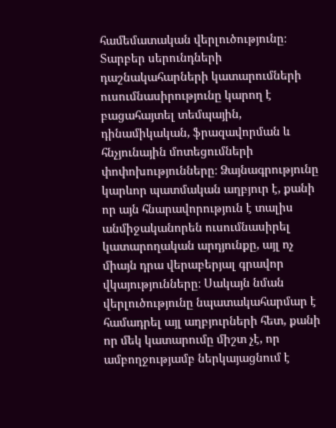համեմատական վերլուծությունը։ Տարբեր սերունդների դաշնակահարների կատարումների ուսումնասիրությունը կարող է բացահայտել տեմպային, դինամիկական, ֆրազավորման և հնչյունային մոտեցումների փոփոխությունները։ Ձայնագրությունը կարևոր պատմական աղբյուր է, քանի որ այն հնարավորություն է տալիս անմիջականորեն ուսումնասիրել կատարողական արդյունքը, այլ ոչ միայն դրա վերաբերյալ գրավոր վկայությունները։ Սակայն նման վերլուծությունը նպատակահարմար է համադրել այլ աղբյուրների հետ, քանի որ մեկ կատարումը միշտ չէ, որ ամբողջությամբ ներկայացնում է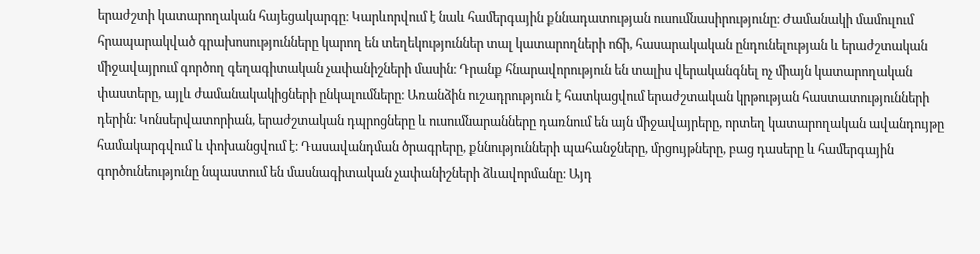երաժշտի կատարողական հայեցակարգը։ Կարևորվում է նաև համերգային քննադատության ուսումնասիրությունը։ Ժամանակի մամուլում հրապարակված գրախոսությունները կարող են տեղեկություններ տալ կատարողների ոճի, հասարակական ընդունելության և երաժշտական միջավայրում գործող գեղագիտական չափանիշների մասին։ Դրանք հնարավորություն են տալիս վերականգնել ոչ միայն կատարողական փաստերը, այլև ժամանակակիցների ընկալումները։ Առանձին ուշադրություն է հատկացվում երաժշտական կրթության հաստատությունների դերին։ Կոնսերվատորիան, երաժշտական դպրոցները և ուսումնարանները դառնում են այն միջավայրերը, որտեղ կատարողական ավանդույթը համակարգվում և փոխանցվում է։ Դասավանդման ծրագրերը, քննությունների պահանջները, մրցույթները, բաց դասերը և համերգային գործունեությունը նպաստում են մասնագիտական չափանիշների ձևավորմանը։ Այդ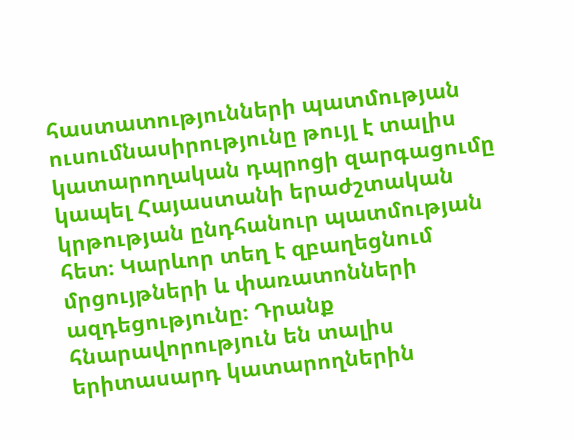հաստատությունների պատմության ուսումնասիրությունը թույլ է տալիս կատարողական դպրոցի զարգացումը կապել Հայաստանի երաժշտական կրթության ընդհանուր պատմության հետ։ Կարևոր տեղ է զբաղեցնում մրցույթների և փառատոնների ազդեցությունը։ Դրանք հնարավորություն են տալիս երիտասարդ կատարողներին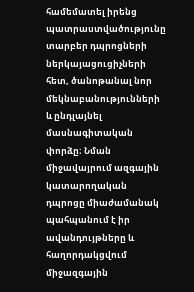համեմատել իրենց պատրաստվածությունը տարբեր դպրոցների ներկայացուցիչների հետ, ծանոթանալ նոր մեկնաբանությունների և ընդլայնել մասնագիտական փորձը։ Նման միջավայրում ազգային կատարողական դպրոցը միաժամանակ պահպանում է իր ավանդույթները և հաղորդակցվում միջազգային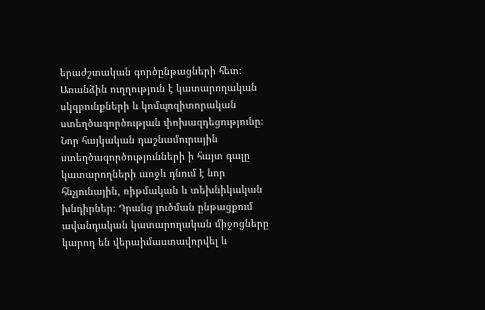երաժշտական գործընթացների հետ։ Առանձին ուղղություն է կատարողական սկզբունքների և կոմպոզիտորական ստեղծագործության փոխազդեցությունը։ Նոր հայկական դաշնամուրային ստեղծագործությունների ի հայտ գալը կատարողների առջև դնում է նոր հնչյունային, ռիթմական և տեխնիկական խնդիրներ։ Դրանց լուծման ընթացքում ավանդական կատարողական միջոցները կարող են վերաիմաստավորվել և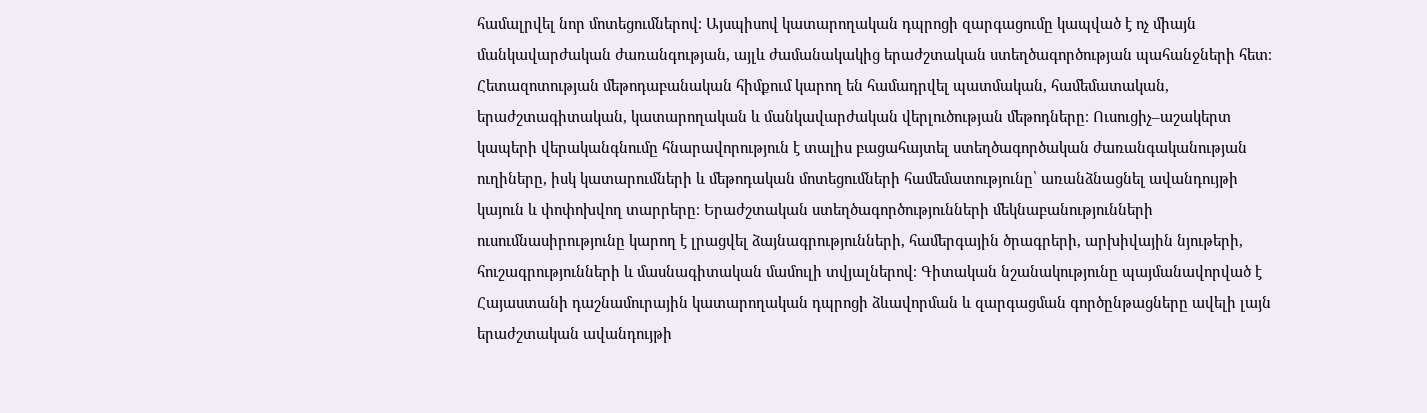համալրվել նոր մոտեցումներով։ Այսպիսով կատարողական դպրոցի զարգացումը կապված է ոչ միայն մանկավարժական ժառանգության, այլև ժամանակակից երաժշտական ստեղծագործության պահանջների հետ։ Հետազոտության մեթոդաբանական հիմքում կարող են համադրվել պատմական, համեմատական, երաժշտագիտական, կատարողական և մանկավարժական վերլուծության մեթոդները։ Ուսուցիչ–աշակերտ կապերի վերականգնումը հնարավորություն է տալիս բացահայտել ստեղծագործական ժառանգականության ուղիները, իսկ կատարումների և մեթոդական մոտեցումների համեմատությունը՝ առանձնացնել ավանդույթի կայուն և փոփոխվող տարրերը։ Երաժշտական ստեղծագործությունների մեկնաբանությունների ուսումնասիրությունը կարող է լրացվել ձայնագրությունների, համերգային ծրագրերի, արխիվային նյութերի, հուշագրությունների և մասնագիտական մամուլի տվյալներով։ Գիտական նշանակությունը պայմանավորված է Հայաստանի դաշնամուրային կատարողական դպրոցի ձևավորման և զարգացման գործընթացները ավելի լայն երաժշտական ավանդույթի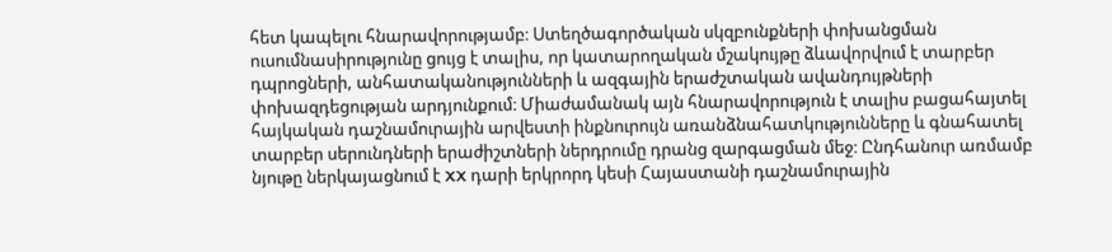հետ կապելու հնարավորությամբ։ Ստեղծագործական սկզբունքների փոխանցման ուսումնասիրությունը ցույց է տալիս, որ կատարողական մշակույթը ձևավորվում է տարբեր դպրոցների, անհատականությունների և ազգային երաժշտական ավանդույթների փոխազդեցության արդյունքում։ Միաժամանակ այն հնարավորություն է տալիս բացահայտել հայկական դաշնամուրային արվեստի ինքնուրույն առանձնահատկությունները և գնահատել տարբեր սերունդների երաժիշտների ներդրումը դրանց զարգացման մեջ։ Ընդհանուր առմամբ նյութը ներկայացնում է XX դարի երկրորդ կեսի Հայաստանի դաշնամուրային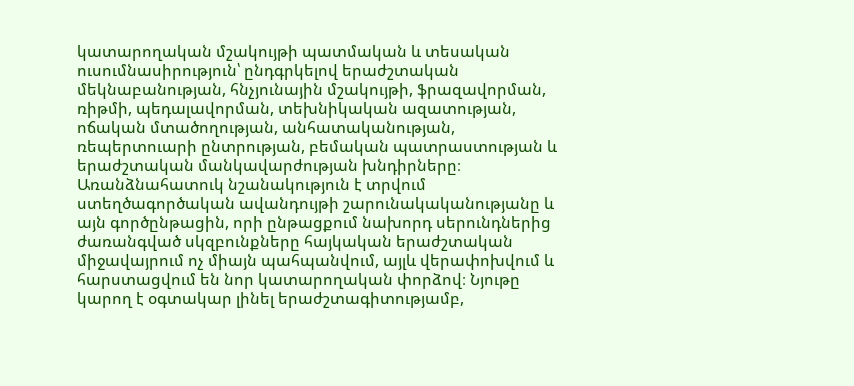կատարողական մշակույթի պատմական և տեսական ուսումնասիրություն՝ ընդգրկելով երաժշտական մեկնաբանության, հնչյունային մշակույթի, ֆրազավորման, ռիթմի, պեդալավորման, տեխնիկական ազատության, ոճական մտածողության, անհատականության, ռեպերտուարի ընտրության, բեմական պատրաստության և երաժշտական մանկավարժության խնդիրները։ Առանձնահատուկ նշանակություն է տրվում ստեղծագործական ավանդույթի շարունակականությանը և այն գործընթացին, որի ընթացքում նախորդ սերունդներից ժառանգված սկզբունքները հայկական երաժշտական միջավայրում ոչ միայն պահպանվում, այլև վերափոխվում և հարստացվում են նոր կատարողական փորձով։ Նյութը կարող է օգտակար լինել երաժշտագիտությամբ,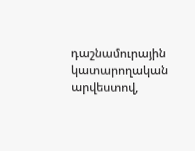դաշնամուրային կատարողական արվեստով,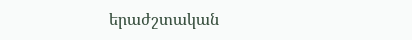երաժշտական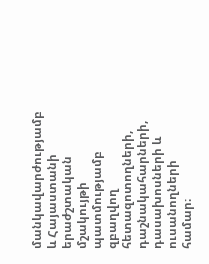մանկավարժությամբ և Հայաստանի երաժշտական մշակույթի պատմությամբ զբաղվող հետազոտողների, դաշնակահարների, դասախոսների և ուսանողների համար։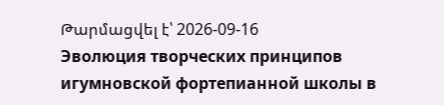Թարմացվել է՝ 2026-09-16
Эволюция творческих принципов игумновской фортепианной школы в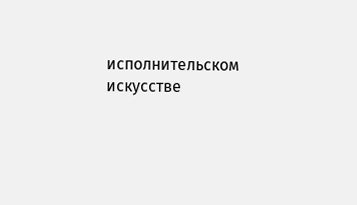исполнительском искусстве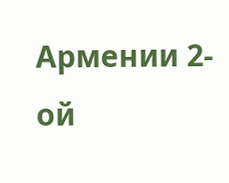Армении 2-ой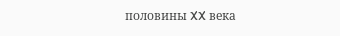половины XX века